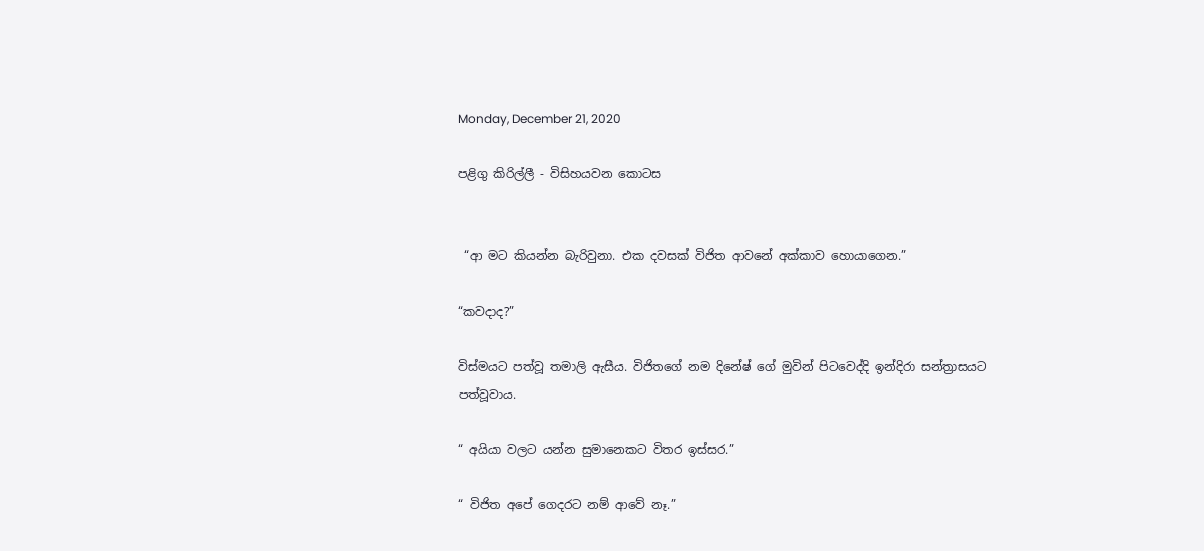Monday, December 21, 2020

පළිගු කිරිල්ලී - විසිහයවන කොටස


 “ආ මට කියන්න බැරිවුනා. එක දවසක් විජිත ආවනේ අක්කාව හොයාගෙන.”

“කවදාද?”

විස්මයට පත්වූ තමාලි ඇසීය. විජිතගේ නම දිනේෂ් ගේ මුවින් පිටවෙද්දි ඉන්දිරා සන්ත්‍රාසයට පත්වූවාය.

“ අයියා වලට යන්න සුමානෙකට විතර ඉස්සර.”

“ විජිත අපේ ගෙදරට නම් ආවේ නෑ.”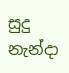සුදු නැන්දා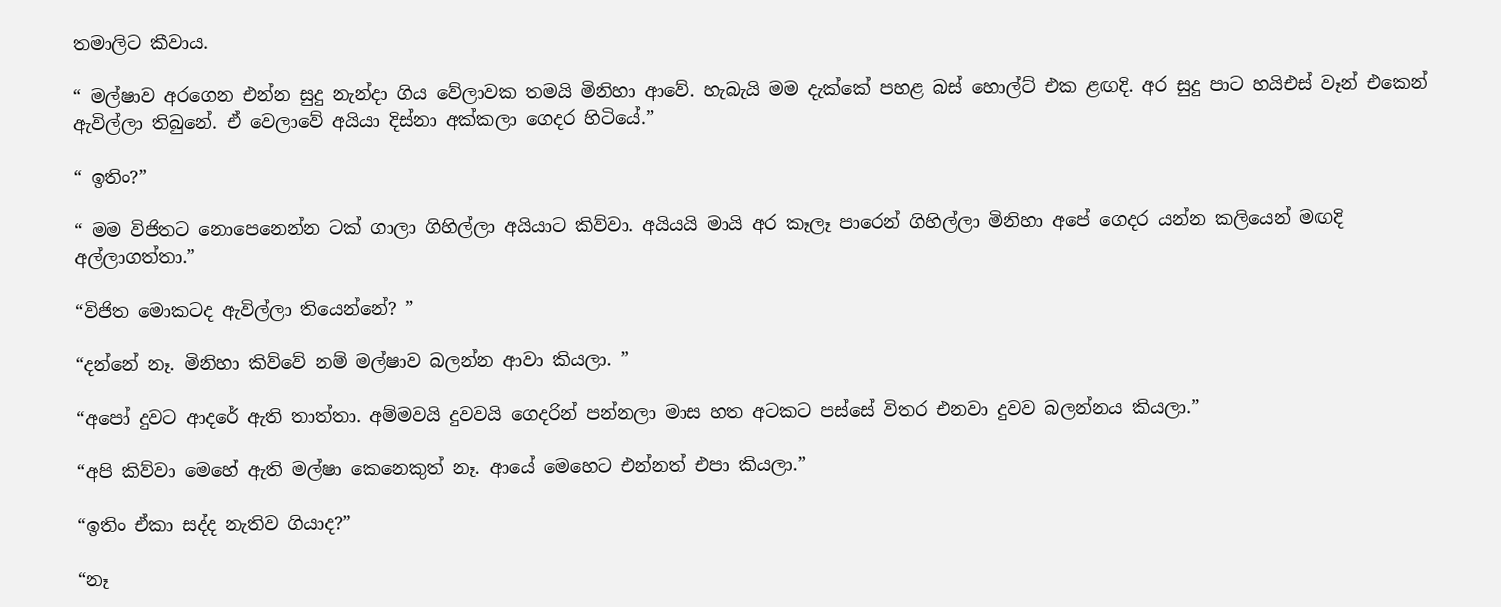තමාලිට කීවාය.

“ මල්ෂාව අරගෙන එන්න සුදු නැන්දා ගිය වේලාවක තමයි මිනිහා ආවේ. හැබැයි මම දැක්කේ පහළ බස් හොල්ට් එක ළඟදි. අර සුදු පාට හයිඑස් වෑන් එකෙන් ඇවිල්ලා තිබුනේ. ඒ වෙලාවේ අයියා දිස්නා අක්කලා ගෙදර හිටියේ.”

“ ඉතිං?”

“ මම විජිතට නොපෙනෙන්න ටක් ගාලා ගිහිල්ලා අයියාට කිව්වා. අයියයි මායි අර කෑලෑ පාරෙන් ගිහිල්ලා මිනිහා අපේ ගෙදර යන්න කලියෙන් මඟදි අල්ලාගත්තා.”

“විජිත මොකටද ඇවිල්ලා තියෙන්නේ? ”

“දන්නේ නෑ. මිනිහා කිව්වේ නම් මල්ෂාව බලන්න ආවා කියලා. ”

“අපෝ දුවට ආදරේ ඇති තාත්තා. අම්මවයි දුවවයි ගෙදරින් පන්නලා මාස හත අටකට පස්සේ විතර එනවා දුවව බලන්නය කියලා.”

“අපි කිව්වා මෙහේ ඇති මල්ෂා කෙනෙකුත් නෑ. ආයේ මෙහෙට එන්නත් එපා කියලා.”

“ඉතිං ඒකා සද්ද නැතිව ගියාද?”

“නෑ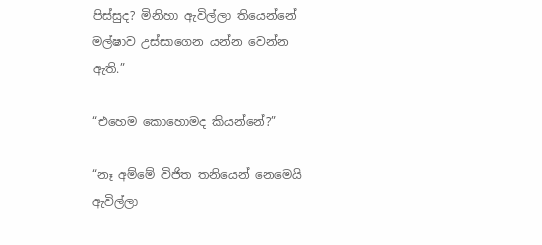පිස්සුද? මිනිහා ඇවිල්ලා තියෙන්නේ මල්ෂාව උස්සාගෙන යන්න වෙන්න ඇති.”

“එහෙම කොහොමද කියන්නේ?”

“නෑ අම්මේ විජිත තනියෙන් නෙමෙයි ඇවිල්ලා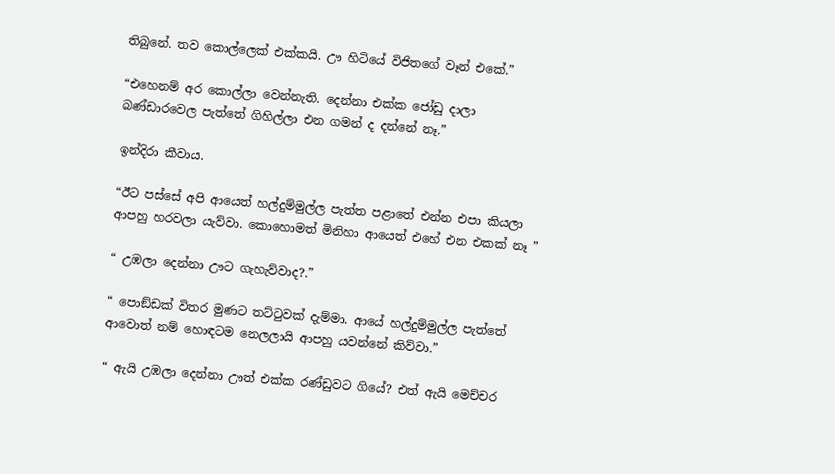තිබුනේ. තව කොල්ලෙක් එක්කයි. ඌ හිටියේ විජිතගේ වෑන් එකේ.”

“එහෙනම් අර කොල්ලා වෙන්නැති. දෙන්නා එක්ක ජෝඩු දාලා බණ්ඩාරවෙල පැත්තේ ගිහිල්ලා එන ගමන් ද දන්නේ නෑ.”

ඉන්දිරා කීවාය.

“ඊට පස්සේ අපි ආයෙත් හල්දුම්මුල්ල පැත්ත පළාතේ එන්න එපා කියලා ආපහු හරවලා යැව්වා. කොහොමත් මිනිහා ආයෙත් එහේ එන එකක් නෑ ”

“ උඹලා දෙන්නා ඌට ගැහැව්වාද?.”

“ පොඞ්ඩක් විතර මුණට තට්ටුවක් දැම්මා. ආයේ හල්දුම්මුල්ල පැත්තේ ආවොත් නම් හොඳටම නෙලලායි ආපහු යවන්නේ කිව්වා.”

“ ඇයි උඹලා දෙන්නා ඌත් එක්ක රණ්ඩුවට ගියේ? එත් ඇයි මෙච්චර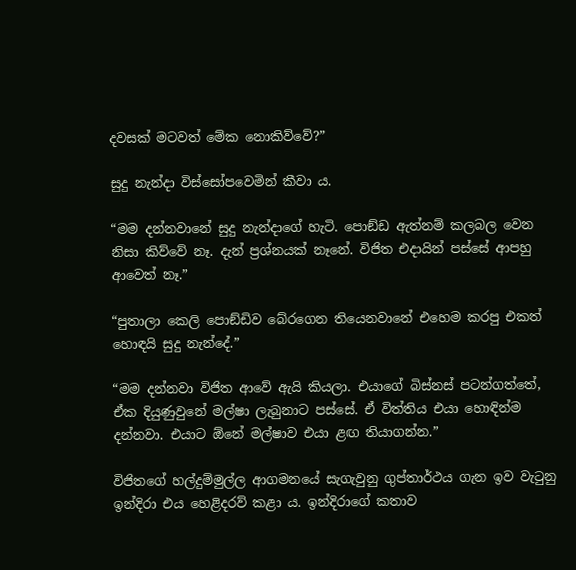දවසක් මටවත් මේක නොකිව්වේ?”

සුදු නැන්දා විස්සෝපවෙමින් කීවා ය.

“මම දන්නවානේ සුදු නැන්දාගේ හැටි. පොඞ්ඩ ඇත්නම් කලබල වෙන නිසා කිව්වේ නෑ. දැන් ප්‍රශ්නයක් නෑනේ. විජිත එදායින් පස්සේ ආපහු ආවෙත් නෑ.”

“පුතාලා කෙලි පොඞ්ඩිව බේරගෙන තියෙනවානේ එහෙම කරපු එකත් හොඳයි සුදු නැන්දේ.”

“මම දන්නවා විජිත ආවේ ඇයි කියලා. එයාගේ බිස්නස් පටන්ගත්තේ, ඒක දියුණුවුනේ මල්ෂා ලැබුනාට පස්සේ. ඒ විත්තිය එයා හොඳින්ම දන්නවා. එයාට ඕනේ මල්ෂාව එයා ළඟ තියාගන්න.”

විජිතගේ හල්දුම්මුල්ල ආගමනයේ සැගැවුනු ගුප්තාර්ථය ගැන ඉව වැටුනු ඉන්දිරා එය හෙළිදරව් කළා ය. ඉන්දිරාගේ කතාව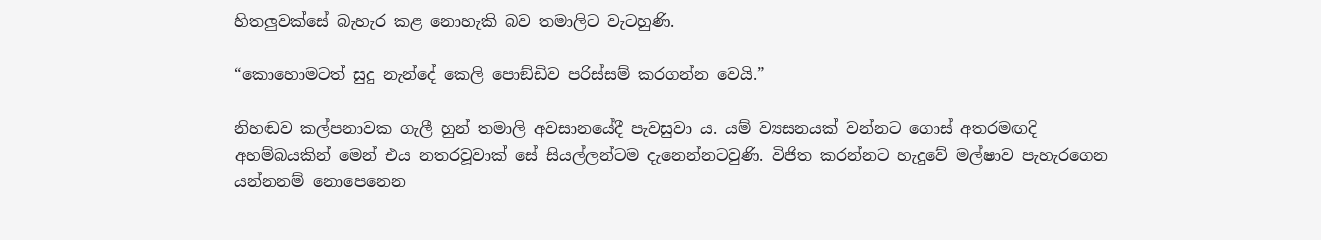හිතලුවක්සේ බැහැර කළ නොහැකි බව තමාලිට වැටහුණි.

“කොහොමටත් සුදු නැන්දේ කෙලි පොඞ්ඩිව පරිස්සම් කරගන්න වෙයි.”

නිහඬව කල්පනාවක ගැලී හුන් තමාලි අවසානයේදී පැවසුවා ය. යම් ව්‍යසනයක් වන්නට ගොස් අතරමඟදි අහම්බයකින් මෙන් එය නතරවූවාක් සේ සියල්ලන්ටම දැනෙන්නටවුණි. විජිත කරන්නට හැදුවේ මල්ෂාව පැහැරගෙන යන්නනම් නොපෙනෙන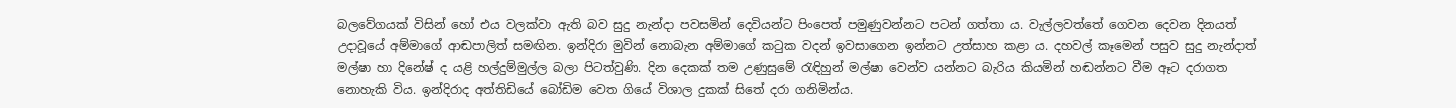බලවේගයක් විසින් හෝ එය වලක්වා ඇති බව සුදු නැන්දා පවසමින් දෙවියන්ට පිංපෙත් පමුණුවන්නට පටන් ගත්තා ය. වැල්ලවත්තේ ගෙවන දෙවන දිනයත් උදාවූයේ අම්මාගේ ආඬපාලිත් සමඟින. ඉන්දිරා මුවින් නොබැන අම්මාගේ කටුක වදන් ඉවසාගෙන ඉන්නට උත්සාහ කළා ය. දහවල් කෑමෙන් පසුව සුදු නැන්දාත් මල්ෂා හා දිනේෂ් ද යළි හල්දුම්මුල්ල බලා පිටත්වුණි. දින දෙකක් තම උණුසුමේ රැඳිහුන් මල්ෂා වෙන්ව යන්නට බැරිය කියමින් හඬන්නට වීම ඈට දරාගත නොහැකි විය. ඉන්දිරාද අත්තිඩියේ බෝඩිම වෙත ගියේ විශාල දුකක් සිතේ දරා ගනිමින්ය.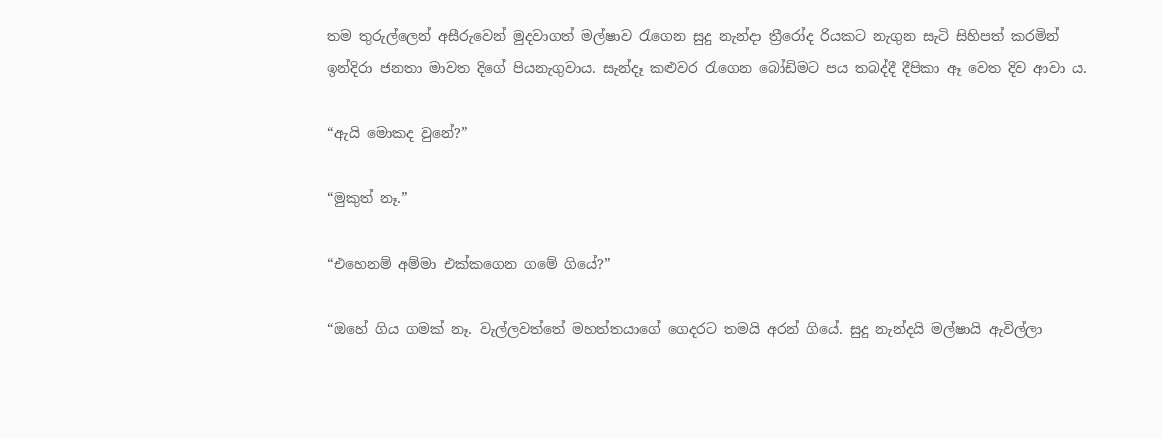තම තුරුල්ලෙන් අසීරුවෙන් මුදවාගත් මල්ෂාව රැගෙන සුදු නැන්දා ත්‍රීරෝද රියකට නැගුන සැටි සිහිපත් කරමින් ඉන්දිරා ජනතා මාවත දිගේ පියනැගුවාය. සැන්දෑ කළුවර රැගෙන බෝඩිමට පය තබද්දී දීපිකා ඈ වෙත දිව ආවා ය.

“ඇයි මොකද වුනේ?”

“මුකුත් නෑ.”

“එහෙනම් අම්මා එක්කගෙන ගමේ ගියේ?”

“ඔහේ ගිය ගමක් නෑ. වැල්ලවත්තේ මහත්තයාගේ ගෙදරට තමයි අරන් ගියේ. සුදු නැන්දයි මල්ෂායි ඇවිල්ලා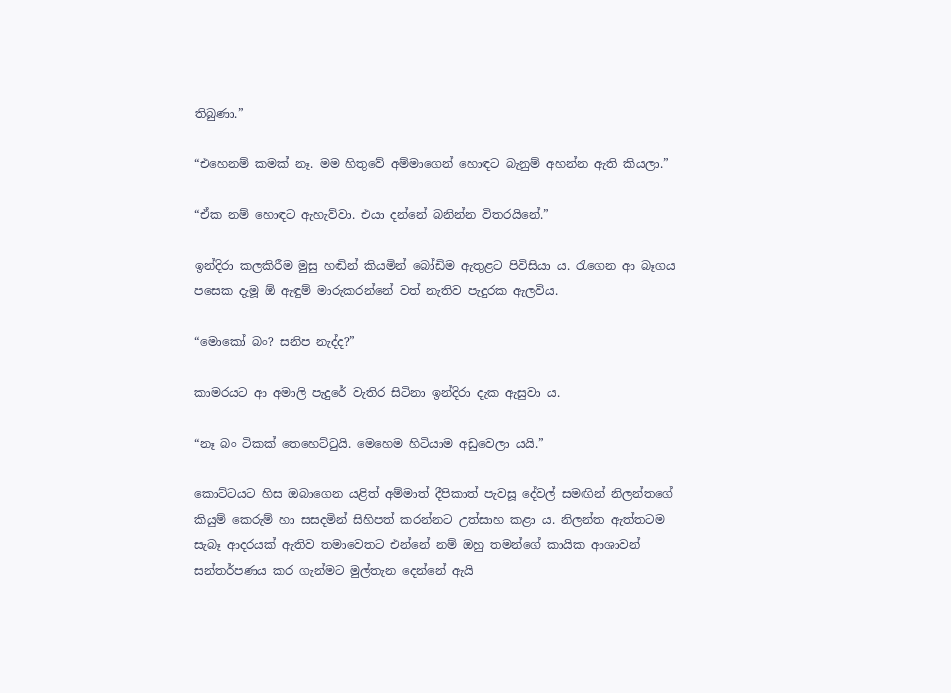තිබුණා.”

“එහෙනම් කමක් නෑ. මම හිතුවේ අම්මාගෙන් හොඳට බැනුම් අහන්න ඇති කියලා.”

“ඒක නම් හොඳට ඇහැව්වා. එයා දන්නේ බනින්න විතරයිනේ.”

ඉන්දිරා කලකිරීම මුසු හඬින් කියමින් බෝඩිම ඇතුළට පිවිසියා ය. රැගෙන ආ බෑගය පසෙක දැමූ ඕ ඇඳුම් මාරුකරන්නේ වත් නැතිව පැදුරක ඇලවිය.

“මොකෝ බං? සනිප නැද්ද?”

කාමරයට ආ අමාලි පැදුරේ වැතිර සිටිනා ඉන්දිරා දැක ඇසුවා ය.

“නෑ බං ටිකක් තෙහෙට්ටුයි. මෙහෙම හිටියාම අඩුවෙලා යයි.”

කොට්ටයට හිස ඔබාගෙන යළිත් අම්මාත් දීපිකාත් පැවසූ දේවල් සමඟින් නිලන්තගේ කියුම් කෙරුම් හා සසදමින් සිහිපත් කරන්නට උත්සාහ කළා ය. නිලන්ත ඇත්තටම සැබෑ ආදරයක් ඇතිව තමාවෙතට එන්නේ නම් ඔහු තමන්ගේ කායික ආශාවන් සන්තර්පණය කර ගැන්මට මුල්තැන දෙන්නේ ඇයි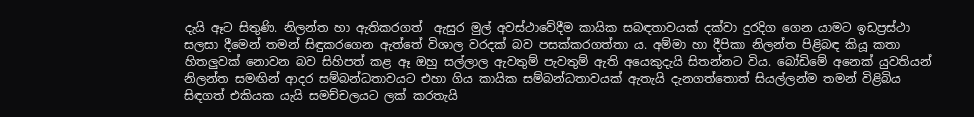දැයි ඈට සිතුණි. නිලන්ත හා ඇතිකරගත්  ඇසුර මුල් අවස්ථාවේදීම කායික සබඳතාවයක් දක්වා දුරදිග ගෙන යාමට ඉඩප්‍රස්ථා සලසා දීමෙන් තමන් සිඳුකරගෙන ඇත්තේ විශාල වරදක් බව පසක්කරගත්තා ය. අම්මා හා දීපිකා නිලන්ත පිළිබඳ කියූ කතා හිතලුවක් නොවන බව සිහිපත් කළ ඈ ඔහු සල්ලාල ඇවතුම් පැවතුම් ඇති අයෙකුදැයි සිතන්නට විය. බෝඩිමේ අනෙක් යුවතියන් නිලන්ත සමඟින් ආදර සම්බන්ධතාවයට එහා ගිය කායික සම්බන්ධතාවයක් ඇතැයි දැනගත්තොත් සියල්ලන්ම තමන් විළිබිය සිඳගත් එකියක යැයි සමච්චලයට ලක් කරතැයි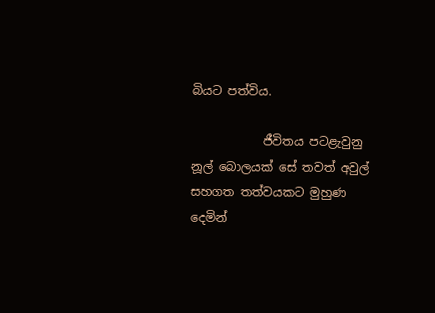බියට පත්විය.

            ජීවිතය පටළැවුනු නූල් බොලයක් සේ තවත් අවුල් සහගත තත්වයකට මුහුණ දෙමින්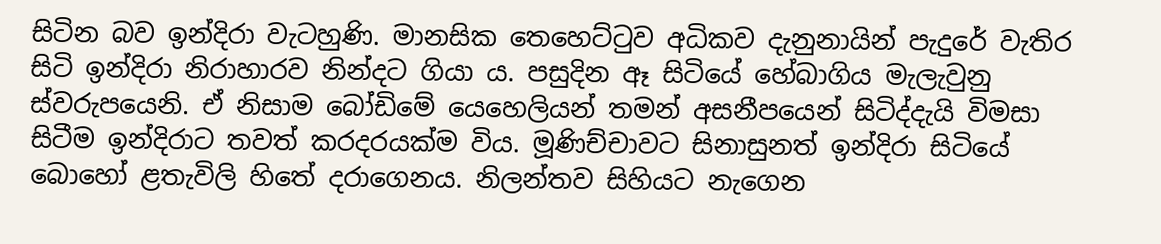සිටින බව ඉන්දිරා වැටහුණි. මානසික තෙහෙට්ටුව අධිකව දැනුනායින් පැදුරේ වැතිර සිටි ඉන්දිරා නිරාහාරව නින්දට ගියා ය. පසුදින ඈ සිටියේ හේබාගිය මැලැවුනු ස්වරුපයෙනි. ඒ නිසාම බෝඩිමේ යෙහෙලියන් තමන් අසනීපයෙන් සිටිද්දැයි විමසා සිටීම ඉන්දිරාට තවත් කරදරයක්ම විය. මූණිච්චාවට සිනාසුනත් ඉන්දිරා සිටියේ බොහෝ ළතැවිලි හිතේ දරාගෙනය. නිලන්තව සිහියට නැගෙන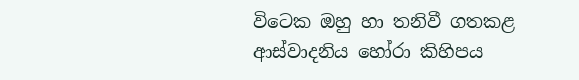විටෙක ඔහු හා තනිවී ගතකළ ආස්වාදනිය හෝරා කිහිපය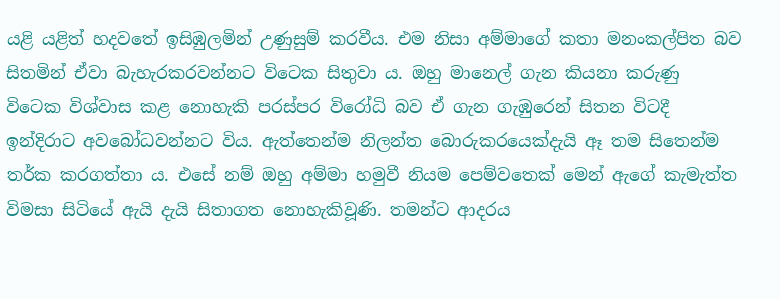යළි යළිත් හදවතේ ඉසිඹුලමින් උණුසුම් කරවීය. එම නිසා අම්මාගේ කතා මනංකල්පිත බව සිතමින් ඒවා බැහැරකරවන්නට විටෙක සිතුවා ය. ඔහු මානෙල් ගැන කියනා කරුණු විටෙක විශ්වාස කළ නොහැකි පරස්පර විරෝධි බව ඒ ගැන ගැඹුරෙන් සිතන විටදී ඉන්දිරාට අවබෝධවන්නට විය. ඇත්තෙන්ම නිලන්ත බොරුකරයෙක්දැයි ඈ තම සිතෙන්ම තර්ක කරගත්තා ය. එසේ නම් ඔහු අම්මා හමුවී නියම පෙම්වතෙක් මෙන් ඇගේ කැමැත්ත විමසා සිටියේ ඇයි දැයි සිතාගත නොහැකිවූණි. තමන්ට ආදරය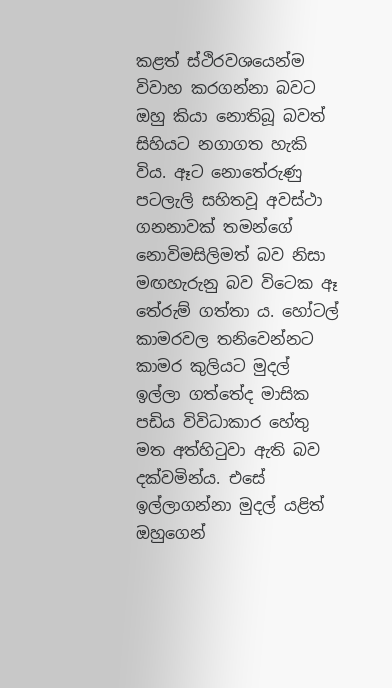කළත් ස්ථිරවශයෙන්ම විවාහ කරගන්නා බවට ඔහු කියා නොතිබූ බවත් සිහියට නගාගත හැකි විය. ඈට නොතේරුණු පටලැලි සහිතවූ අවස්ථා ගනනාවක් තමන්ගේ නොවිමසිලිමත් බව නිසා මඟහැරුනු බව විටෙක ඈ තේරුම් ගත්තා ය. හෝටල් කාමරවල තනිවෙන්නට කාමර කුලියට මුදල් ඉල්ලා ගත්තේද මාසික පඩිය විවිධාකාර හේතු මත අත්හිටුවා ඇති බව දක්වමින්ය. එසේ ඉල්ලාගන්නා මුදල් යළිත් ඔහුගෙන්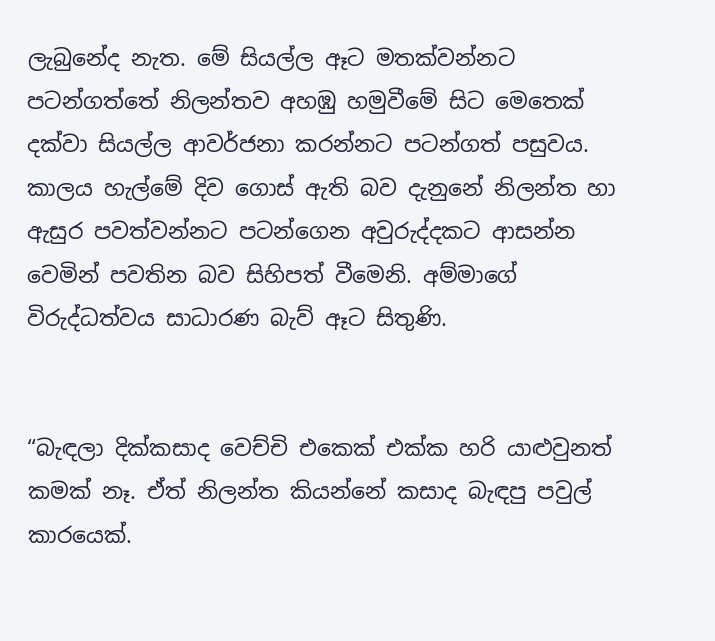ලැබුනේද නැත. මේ සියල්ල ඈට මතක්වන්නට පටන්ගත්තේ නිලන්තව අහඹු හමුවීමේ සිට මෙතෙක් දක්වා සියල්ල ආවර්ජනා කරන්නට පටන්ගත් පසුවය. කාලය හැල්මේ දිව ගොස් ඇති බව දැනුනේ නිලන්ත හා ඇසුර පවත්වන්නට පටන්ගෙන අවුරුද්දකට ආසන්න වෙමින් පවතින බව සිහිපත් වීමෙනි. අම්මාගේ විරුද්ධත්වය සාධාරණ බැව් ඈට සිතුණි.


“බැඳලා දික්කසාද වෙච්චි එකෙක් එක්ක හරි යාළුවුනත් කමක් නෑ. ඒත් නිලන්ත කියන්නේ කසාද බැඳපු පවුල් කාරයෙක්.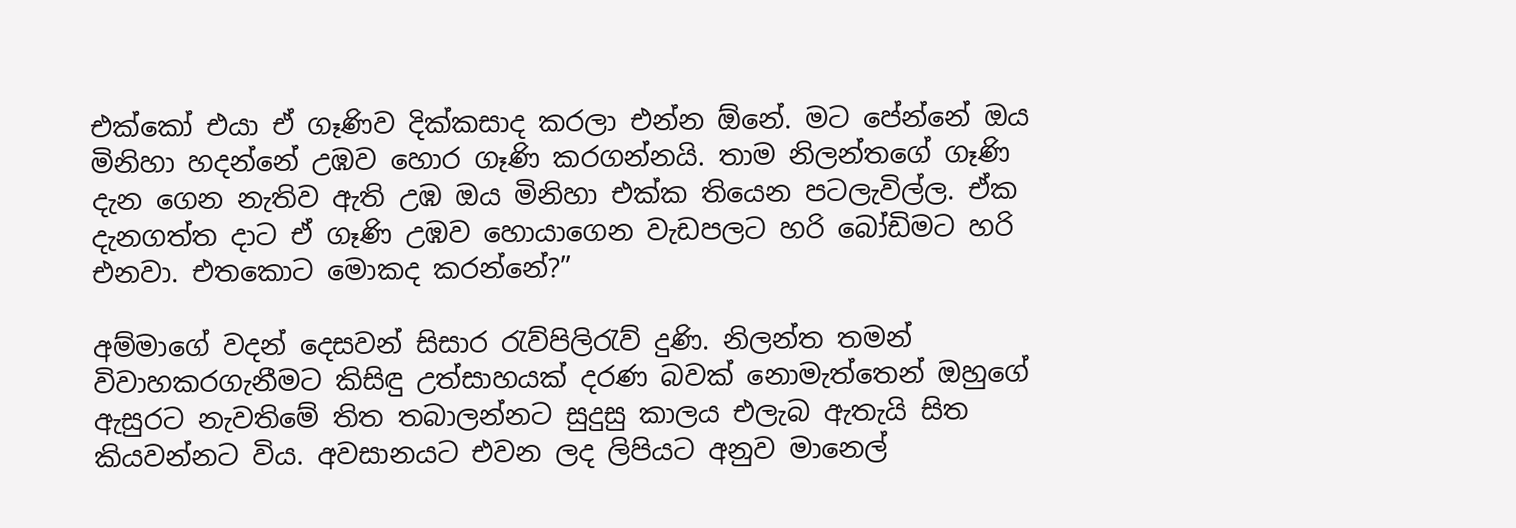එක්කෝ එයා ඒ ගෑණිව දික්කසාද කරලා එන්න ඕනේ. මට පේන්නේ ඔය මිනිහා හදන්නේ උඹව හොර ගෑණි කරගන්නයි. තාම නිලන්තගේ ගෑණි දැන ගෙන නැතිව ඇති උඹ ඔය මිනිහා එක්ක තියෙන පටලැවිල්ල. ඒක දැනගත්ත දාට ඒ ගෑණි උඹව හොයාගෙන වැඩපලට හරි බෝඩිමට හරි එනවා. එතකොට මොකද කරන්නේ?”

අම්මාගේ වදන් දෙසවන් සිසාර රැව්පිලිරැව් දුණි. නිලන්ත තමන් විවාහකරගැනීමට කිසිඳු උත්සාහයක් දරණ බවක් නොමැත්තෙන් ඔහුගේ ඇසුරට නැවතිමේ තිත තබාලන්නට සුදුසු කාලය එලැබ ඇතැයි සිත කියවන්නට විය. අවසානයට එවන ලද ලිපියට අනුව මානෙල්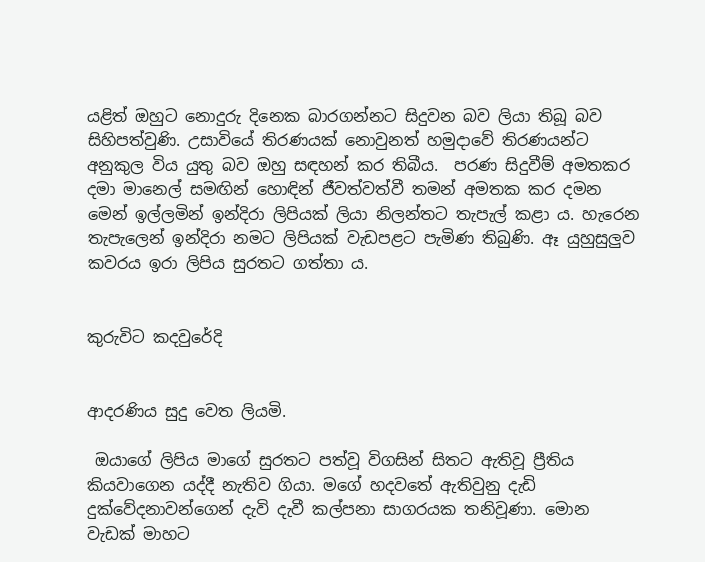යළිත් ඔහුට නොදුරු දිනෙක බාරගන්නට සිදුවන බව ලියා තිබූ බව සිහිපත්වුණි. උසාවියේ තිරණයක් නොවුනත් හමුදාවේ තිරණයන්ට අනුකුල විය යුතු බව ඔහු සඳහන් කර තිබීය.  පරණ සිදුවීම් අමතකර දමා මානෙල් සමඟින් හොඳින් ජීවත්වත්වී තමන් අමතක කර දමන මෙන් ඉල්ලමින් ඉන්දිරා ලිපියක් ලියා නිලන්තට තැපැල් කළා ය. හැරෙන තැපැලෙන් ඉන්දිරා නමට ලිපියක් වැඩපළට පැමිණ තිබුණි. ඈ යුහුසුලුව කවරය ඉරා ලිපිය සුරතට ගත්තා ය.


කුරුවිට කදවුරේදි


ආදරණිය සුදු වෙත ලියමි.

 ඔයාගේ ලිපිය මාගේ සුරතට පත්වූ විගසින් සිතට ඇතිවූ ප්‍රීතිය කියවාගෙන යද්දී නැතිව ගියා. මගේ හදවතේ ඇතිවුනු දැඩි දුක්වේදනාවන්ගෙන් දැවි දැවී කල්පනා සාගරයක තනිවූණා. මොන වැඩක් මාහට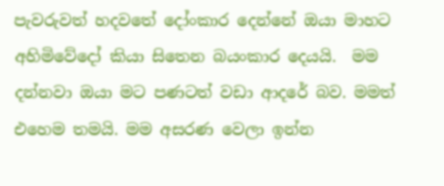පැවරුවත් හදවතේ දෝංකාර දෙන්නේ ඔයා මාහට අහිමිවේදෝ කියා සිතෙන බයංකාර දෙයයි.  මම දන්නවා ඔයා මට පණටත් වඩා ආදරේ බව. මමත් එහෙම තමයි. මම අසරණ වෙලා ඉන්න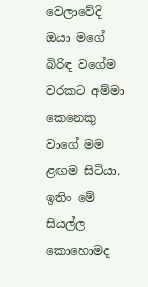වෙලාවේදි ඔයා මගේ බිරිඳ වගේම වරකට අම්මා කෙනෙකු වාගේ මම ළඟම සිටියා. ඉතිං මේ සියල්ල කොහොමද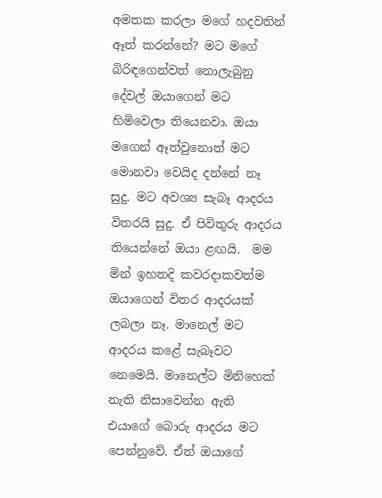අමතක කරලා මගේ හදවතින් ඈත් කරන්නේ? මට මගේ බිරිඳගෙන්වත් නොලැබුනු දේවල් ඔයාගෙන් මට හිමිවෙලා තියෙනවා. ඔයා මගෙන් ඈත්වුනොත් මට මොනවා වෙයිද දන්නේ නෑ සුදු. මට අවශ්‍ය සැබෑ ආදරය විතරයි සුදු. ඒ පිවිතුරු ආදරය තියෙන්නේ ඔයා ළඟයි.  මම මින් ඉහතදි කවරදාකවත්ම ඔයාගෙන් විතර ආදරයක් ලබලා නෑ. මානෙල් මට ආදරය කළේ සැබෑවට නෙමෙයි. මානෙල්ට මිනිහෙක් නැති නිසාවෙන්න ඇති එයාගේ බොරු ආදරය මට පෙන්නුවේ. ඒත් ඔයාගේ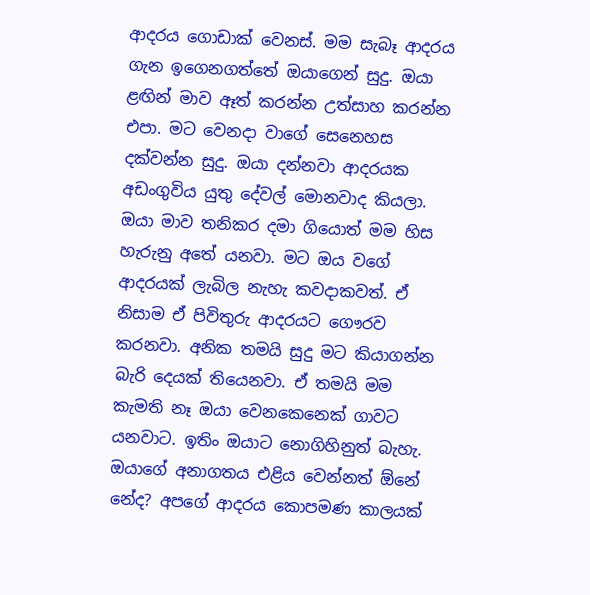ආදරය ගොඩාක් වෙනස්. මම සැබෑ ආදරය ගැන ඉගෙනගත්තේ ඔයාගෙන් සුදු. ඔයා ළඟින් මාව ඈත් කරන්න උත්සාහ කරන්න එපා. මට වෙනදා වාගේ සෙනෙහස දක්වන්න සුදු. ඔයා දන්නවා ආදරයක අඩංගුවිය යුතු දේවල් මොනවාද කියලා. ඔයා මාව තනිකර දමා ගියොත් මම හිස හැරුනු අතේ යනවා. මට ඔය වගේ ආදරයක් ලැබිල නැහැ කවදාකවත්. ඒ නිසාම ඒ පිවිතුරු ආදරයට ගෞරව කරනවා. අනික තමයි සුදු මට කියාගන්න බැරි දෙයක් තියෙනවා. ඒ තමයි මම කැමති නෑ ඔයා වෙනකෙනෙක් ගාවට යනවාට. ඉතිං ඔයාට නොගිහිනුත් බැහැ. ඔයාගේ අනාගතය එළිය වෙන්නත් ඕනේ නේද? අපගේ ආදරය කොපමණ කාලයක්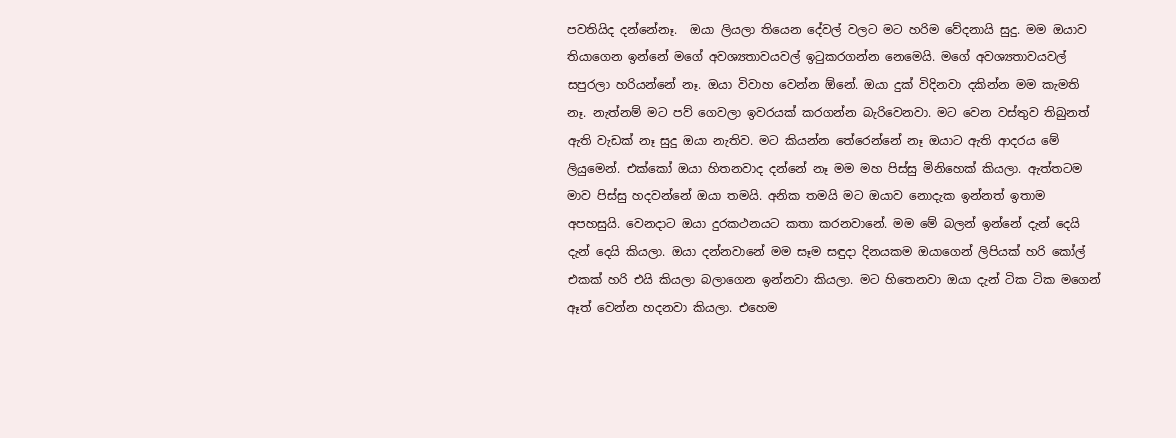පවතියිද දන්නේනෑ.  ඔයා ලියලා තියෙන දේවල් වලට මට හරිම වේදනායි සුදු. මම ඔයාව තියාගෙන ඉන්නේ මගේ අවශ්‍යතාවයවල් ඉටුකරගන්න නෙමෙයි. මගේ අවශ්‍යතාවයවල් සපුරලා හරියන්නේ නෑ. ඔයා විවාහ වෙන්න ඕනේ. ඔයා දුක් විදිනවා දකින්න මම කැමති නෑ. නැත්නම් මට පව් ගෙවලා ඉවරයක් කරගන්න බැරිවෙනවා. මට වෙන වස්තුව තිබුනත් ඇති වැඩක් නෑ සුදු ඔයා නැතිව. මට කියන්න තේරෙන්නේ නෑ ඔයාට ඇති ආදරය මේ ලියුමෙන්. එක්කෝ ඔයා හිතනවාද දන්නේ නෑ මම මහ පිස්සු මිනිහෙක් කියලා. ඇත්තටම මාව පිස්සු හදවන්නේ ඔයා තමයි. අනික තමයි මට ඔයාව නොදැක ඉන්නත් ඉතාම අපහසුයි. වෙනදාට ඔයා දුරකථනයට කතා කරනවානේ. මම මේ බලන් ඉන්නේ දැන් දෙයි දැන් දෙයි කියලා. ඔයා දන්නවානේ මම සෑම සඳුදා දිනයකම ඔයාගෙන් ලිපියක් හරි කෝල් එකක් හරි එයි කියලා බලාගෙන ඉන්නවා කියලා. මට හිතෙනවා ඔයා දැන් ටික ටික මගෙන් ඈත් වෙන්න හදනවා කියලා. එහෙම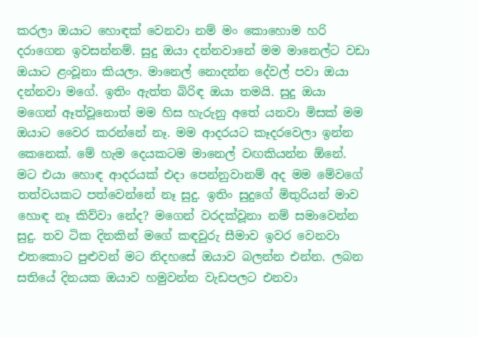කරලා ඔයාට හොඳක් වෙනවා නම් මං කොහොම හරි දරාගෙන ඉවසන්නම්. සුදු ඔයා දන්නවානේ මම මානෙල්ට වඩා ඔයාට ළංවූනා කියලා. මානෙල් නොදන්න දේවල් පවා ඔයා දන්නවා මගේ. ඉතිං ඇත්ත බිරිඳ ඔයා තමයි. සුදු ඔයා මගෙන් ඈත්වූනොත් මම හිස හැරුනු අතේ යනවා මිසක් මම ඔයාට වෛර කරන්නේ නෑ. මම ආදරයට කෑදරවෙලා ඉන්න කෙනෙක්. මේ හැම දෙයකටම මානෙල් වඟකියන්න ඕනේ. මට එයා හොඳ ආදරයක් එදා පෙන්නුවානම් අද මම මේවගේ තත්වයකට පත්වෙන්නේ නෑ සුදු. ඉතිං සුදුගේ මිතුරියන් මාව හොඳ නෑ කිව්වා නේද? මගෙන් වරදක්වූනා නම් සමාවෙන්න සුදු. තව ටික දිනකින් මගේ කඳවුරු සීමාව ඉවර වෙනවා එතකොට පුළුවන් මට නිදහසේ ඔයාව බලන්න එන්න. ලබන සතියේ දිනයක ඔයාව හමුවන්න වැඩපලට එනවා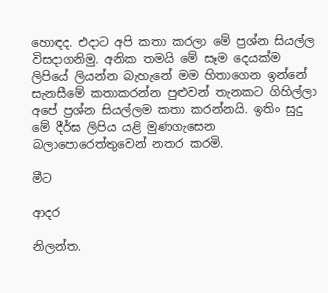හොඳද. එදාට අපි කතා කරලා මේ ප්‍රශ්න සියල්ල විසදාගනිමු. අනික තමයි මේ සෑම දෙයක්ම ලිපියේ ලියන්න බැහැනේ මම හිතාගෙන ඉන්නේ සැනසීමේ කතාකරන්න පුළුවන් තැනකට ගිහිල්ලා අපේ ප්‍රශ්න සියල්ලම කතා කරන්නයි. ඉතිං සුදු මේ දීර්ඝ ලිපිය යළි මුණගැසෙන බලාපොරෙත්තුවෙන් නතර කරමි.

මීට

ආදර

නිලන්ත.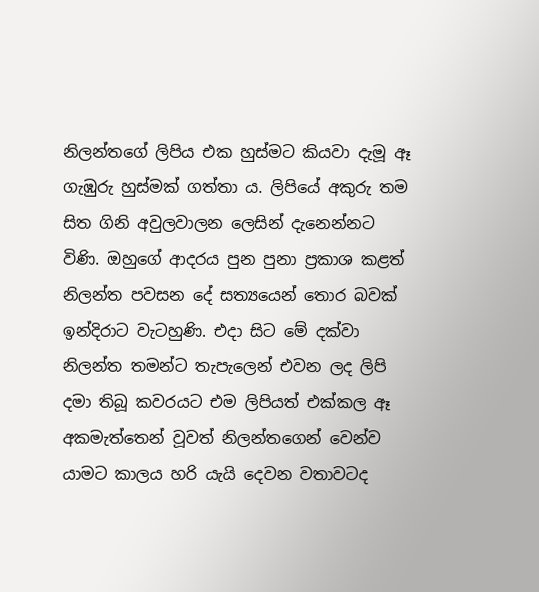නිලන්තගේ ලිපිය එක හුස්මට කියවා දැමූ ඈ ගැඹුරු හුස්මක් ගත්තා ය. ලිපියේ අකුරු තම සිත ගිනි අවුලවාලන ලෙසින් දැනෙන්නට විණි. ඔහුගේ ආදරය පුන පුනා ප්‍රකාශ කළත් නිලන්ත පවසන දේ සත්‍යයෙන් තොර බවක් ඉන්දිරාට වැටහුණි. එදා සිට මේ දක්වා නිලන්ත තමන්ට තැපැලෙන් එවන ලද ලිපි දමා තිබූ කවරයට එම ලිපියත් එක්කල ඈ අකමැත්තෙන් වූවත් නිලන්තගෙන් වෙන්ව යාමට කාලය හරි යැයි දෙවන වතාවටද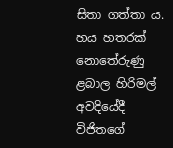සිතා ගත්තා ය. හය හතරක් නොතේරුණු ළබාල හිරිමල් අවදියේදී විජිතගේ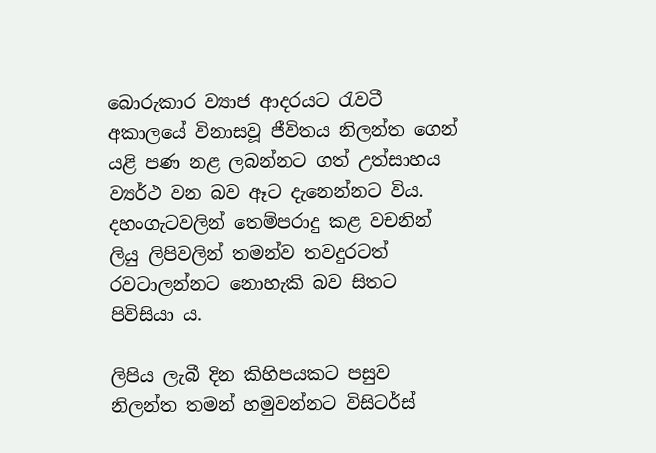බොරුකාර ව්‍යාජ ආදරයට රැවටී අකාලයේ විනාසවූ ජීවිතය නිලන්ත ගෙන් යළි පණ නළ ලබන්නට ගත් උත්සාහය ව්‍යර්ථ වන බව ඈට දැනෙන්නට විය. දහංගැටවලින් තෙම්පරාදු කළ වචනින් ලියු ලිපිවලින් තමන්ව තවදුරටත් රවටාලන්නට නොහැකි බව සිතට පිවිසියා ය.

ලිපිය ලැබී දින කිහිපයකට පසුව නිලන්ත තමන් හමුවන්නට විසිටර්ස්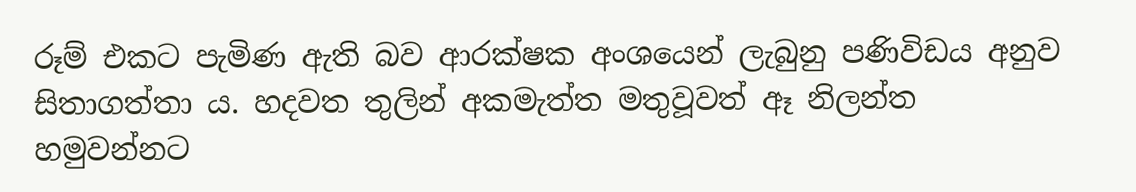රූම් එකට පැමිණ ඇති බව ආරක්ෂක අංශයෙන් ලැබුනු පණිවිඩය අනුව සිතාගත්තා ය. හදවත තුලින් අකමැත්ත මතුවූවත් ඈ නිලන්ත හමුවන්නට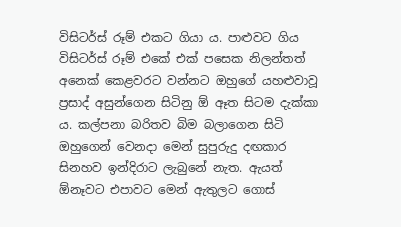විසිටර්ස් රූම් එකට ගියා ය. පාළුවට ගිය විසිටර්ස් රූම් එකේ එක් පසෙක නිලන්තත් අනෙක් කෙළවරට වන්නට ඔහුගේ යහළුවාවූ ප්‍රසාද් අසුන්ගෙන සිටිනු ඕ ඈත සිටම දැක්කා ය. කල්පනා බරිතව බිම බලාගෙන සිටි ඔහුගෙන් වෙනදා මෙන් සුපුරුදු දඟකාර සිනහව ඉන්දිරාට ලැබුනේ නැත. ඇයත් ඕනෑවට එපාවට මෙන් ඇතුලට ගොස්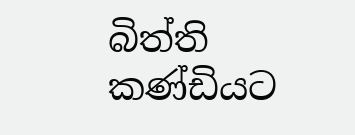බිත්ති කණ්ඩියට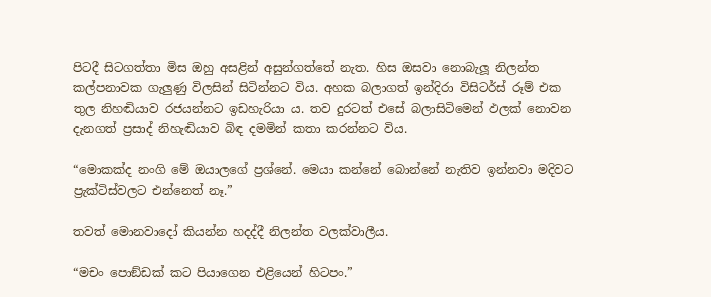පිටදී සිටගත්තා මිස ඔහු අසළින් අසුන්ගත්තේ නැත. හිස ඔසවා නොබැලූ නිලන්ත කල්පනාවක ගැලුණු විලසින් සිටින්නට විය. අහක බලාගත් ඉන්දිරා විසිටර්ස් රූම් එක තුල නිහඬියාව රජයන්නට ඉඩහැරියා ය. තව දුරටත් එසේ බලාසිටිමෙන් ඵලක් නොවන දැනගත් ප්‍රසාද් නිහැඬියාව බිඳ දමමින් කතා කරන්නට විය.

“මොකක්ද නංගි මේ ඔයාලගේ ප්‍රශ්නේ. මෙයා කන්නේ බොන්නේ නැතිව ඉන්නවා මදිවට ප්‍රැක්ටිස්වලට එන්නෙත් නෑ.”

තවත් මොනවාදෝ කියන්න හදද්දී නිලන්ත වලක්වාලීය.

“මචං පොඞ්ඩක් කට පියාගෙන එළියෙන් හිටපං.”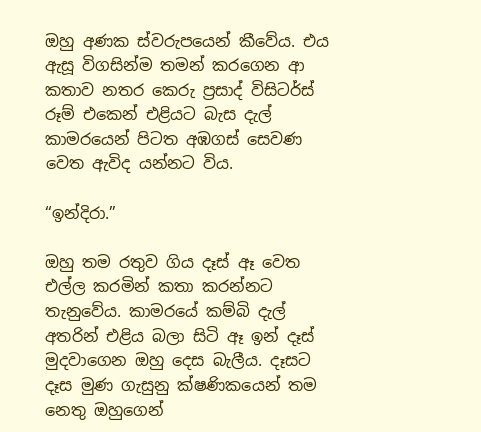ඔහු අණක ස්වරුපයෙන් කීවේය. එය ඇසූ විගසින්ම තමන් කරගෙන ආ කතාව නතර කෙරු ප්‍රසාද් විසිටර්ස් රූම් එකෙන් එළියට බැස දැල් කාමරයෙන් පිටත අඹගස් සෙවණ වෙත ඇවිද යන්නට විය.

“ඉන්දිරා.”

ඔහු තම රතුව ගිය දෑස් ඈ වෙත එල්ල කරමින් කතා කරන්නට තැනුවේය. කාමරයේ කම්බි දැල් අතරින් එළිය බලා සිටි ඈ ඉන් දෑස් මුදවාගෙන ඔහු දෙස බැලීය. දෑසට දෑස මුණ ගැසුනු ක්ෂණිකයෙන් තම නෙතු ඔහුගෙන්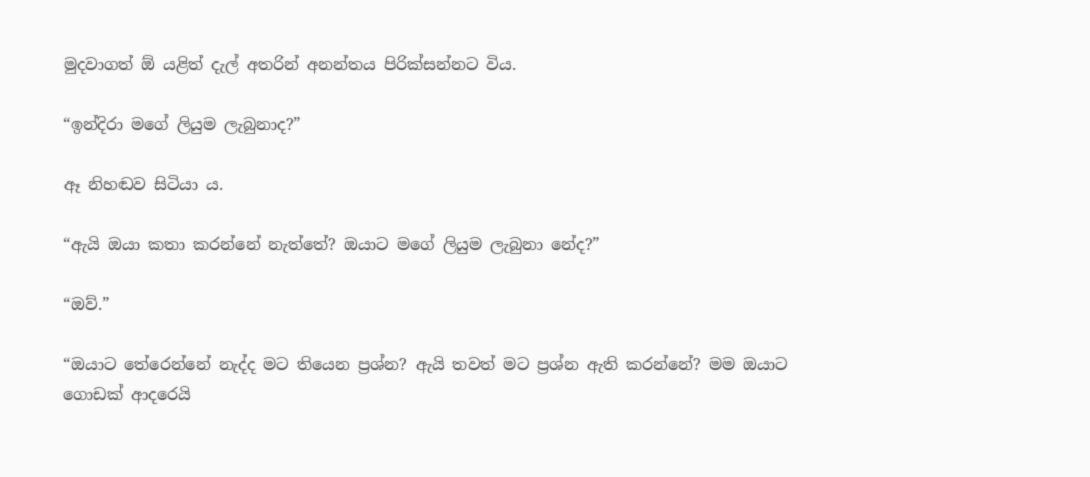මුදවාගත් ඕ යළිත් දැල් අතරින් අනන්තය පිරික්සන්නට විය.

“ඉන්දිරා මගේ ලියුම ලැබුනාද?”

ඈ නිහඬව සිටියා ය.

“ඇයි ඔයා කතා කරන්නේ නැත්තේ? ඔයාට මගේ ලියුම ලැබුනා නේද?”

“ඔව්.”

“ඔයාට තේරෙන්නේ නැද්ද මට තියෙන ප්‍රශ්න? ඇයි තවත් මට ප්‍රශ්න ඇති කරන්නේ? මම ඔයාට ගොඩක් ආදරෙයි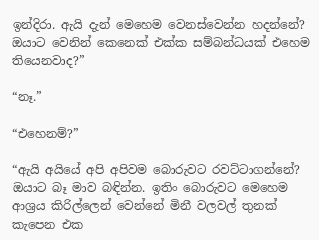ඉන්දිරා. ඇයි දැන් මෙහෙම වෙනස්වෙන්න හදන්නේ? ඔයාට වෙනින් කෙනෙක් එක්ක සම්බන්ධයක් එහෙම තියෙනවාද?”

“නෑ.”

“එහෙනම්?”

“ඇයි අයියේ අපි අපිවම බොරුවට රවට්ටාගන්නේ? ඔයාට බෑ මාව බඳින්න. ඉතිං බොරුවට මෙහෙම ආශ්‍රය කිරිල්ලෙන් වෙන්නේ මිනී වලවල් තුනක් කැපෙන එක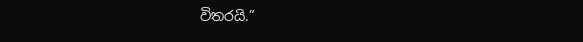විතරයි.”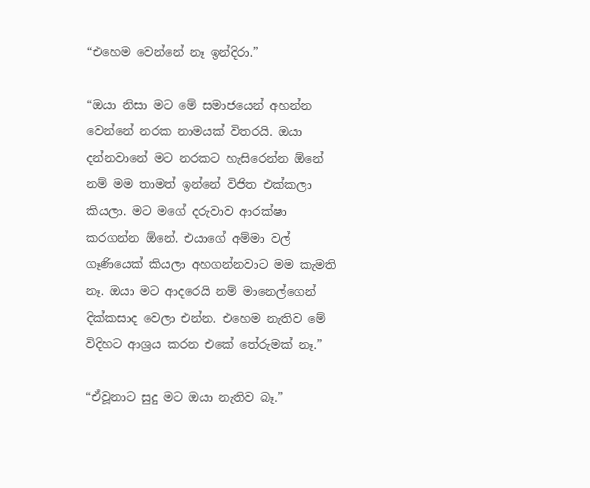“එහෙම වෙන්නේ නෑ ඉන්දිරා.”

“ඔයා නිසා මට මේ සමාජයෙන් අහන්න වෙන්නේ නරක නාමයක් විතරයි. ඔයා දන්නවානේ මට නරකට හැසිරෙන්න ඕනේ නම් මම තාමත් ඉන්නේ විජිත එක්කලා කියලා. මට මගේ දරුවාව ආරක්ෂා කරගන්න ඕනේ. එයාගේ අම්මා වල් ගෑණියෙක් කියලා අහගන්නවාට මම කැමති නෑ. ඔයා මට ආදරෙයි නම් මානෙල්ගෙන් දික්කසාද වෙලා එන්න. එහෙම නැතිව මේ විදිහට ආශ්‍රය කරන එකේ තේරුමක් නෑ.”

“ඒවූනාට සුදු මට ඔයා නැතිව බෑ.”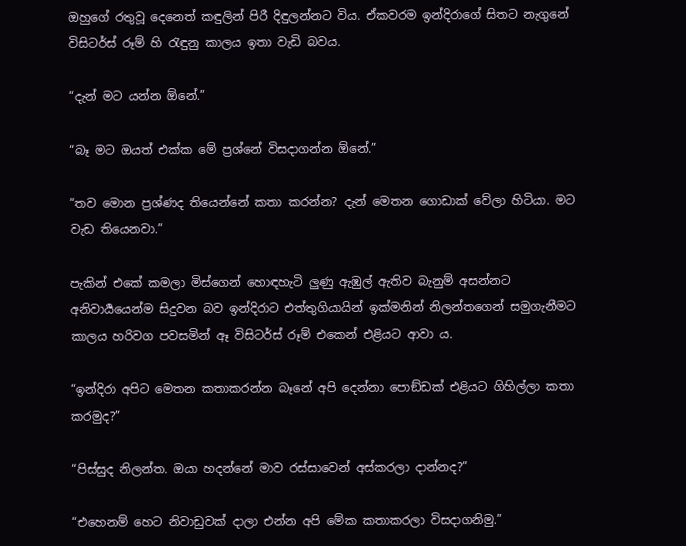ඔහුගේ රතුවූ දෙනෙත් කඳුලින් පිරී දිඳුලන්නට විය. ඒකවරම ඉන්දිරාගේ සිතට නැගුනේ විසිටර්ස් රූම් හි රැඳුනු කාලය ඉතා වැඩි බවය.

“දැන් මට යන්න ඕනේ.”

“බෑ මට ඔයත් එක්ක මේ ප්‍රශ්නේ විසදාගන්න ඕනේ.”

“තව මොන ප්‍රශ්ණද තියෙන්නේ කතා කරන්න? දැන් මෙතන ගොඩාක් වේලා හිටියා. මට වැඩ තියෙනවා.”

පැකින් එකේ කමලා මිස්ගෙන් හොඳහැටි ලුණු ඇඹුල් ඇතිව බැනුම් අසන්නට අනිවාර්‍යයෙන්ම සිදුවන බව ඉන්දිරාට එත්තුගියායින් ඉක්මනින් නිලන්තගෙන් සමුගැනීමට කාලය හරිවග පවසමින් ඈ විසිටර්ස් රූම් එකෙන් එළියට ආවා ය.

“ඉන්දිරා අපිට මෙතන කතාකරන්න බෑනේ අපි දෙන්නා පොඞ්ඩක් එළියට ගිහිල්ලා කතා කරමුද?”

“පිස්සුද නිලන්ත. ඔයා හදන්නේ මාව රස්සාවෙන් අස්කරලා දාන්නද?”

“එහෙනම් හෙට නිවාඩුවක් දාලා එන්න අපි මේක කතාකරලා විසදාගනිමු.”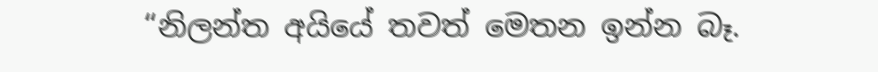“නිලන්ත අයියේ තවත් මෙතන ඉන්න බෑ.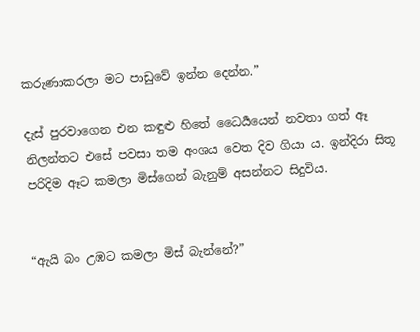කරුණාකරලා මට පාඩුවේ ඉන්න දෙන්න.”

දැස් පුරවාගෙන එන කඳුළු හිතේ ධෛර්‍යයෙන් නවතා ගත් ඈ නිලන්තට එසේ පවසා තම අංශය වෙත දිව ගියා ය. ඉන්දිරා සිතූ පරිදිම ඈට කමලා මිස්ගෙන් බැනුම් අසන්නට සිදුවිය.


“ඇයි බං උඹට කමලා මිස් බැන්නේ?”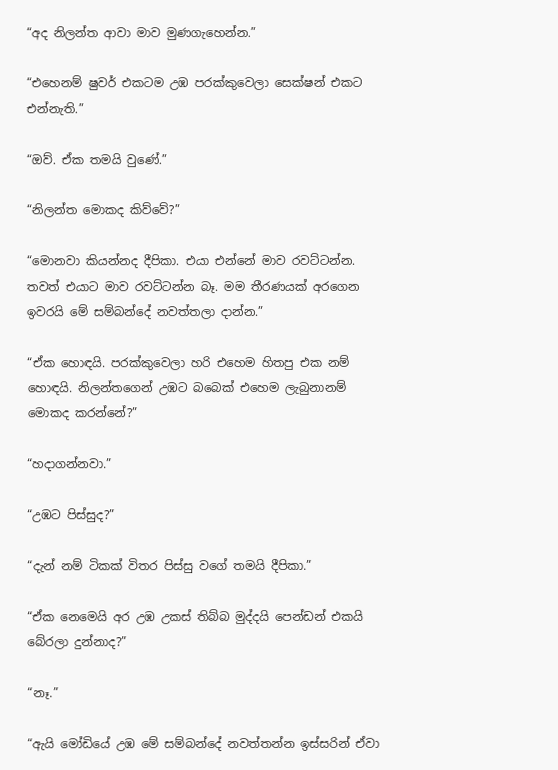“අද නිලන්ත ආවා මාව මුණගැහෙන්න.”

“එහෙනම් ෂුවර් එකටම උඹ පරක්කුවෙලා සෙක්ෂන් එකට එන්නැති.”

“ඔව්. ඒක තමයි වුණේ.”

“නිලන්ත මොකද කිව්වේ?”

“මොනවා කියන්නද දීපිකා. එයා එන්නේ මාව රවට්ටන්න. තවත් එයාට මාව රවට්ටන්න බෑ. මම තීරණයක් අරගෙන ඉවරයි මේ සම්බන්දේ නවත්තලා දාන්න.”

“ඒක හොඳයි. පරක්කුවෙලා හරි එහෙම හිතපු එක නම් හොඳයි. නිලන්තගෙන් උඹට බබෙක් එහෙම ලැබුනානම් මොකද කරන්නේ?”

“හදාගන්නවා.”

“උඹට පිස්සුද?”

“දැන් නම් ටිකක් විතර පිස්සු වගේ තමයි දීපිකා.”

“ඒක නෙමෙයි අර උඹ උකස් තිබ්බ මුද්දයි පෙන්ඩන් එකයි බේරලා දුන්නාද?”

“නෑ.”

“ඇයි මෝඩියේ උඹ මේ සම්බන්දේ නවත්තන්න ඉස්සරින් ඒවා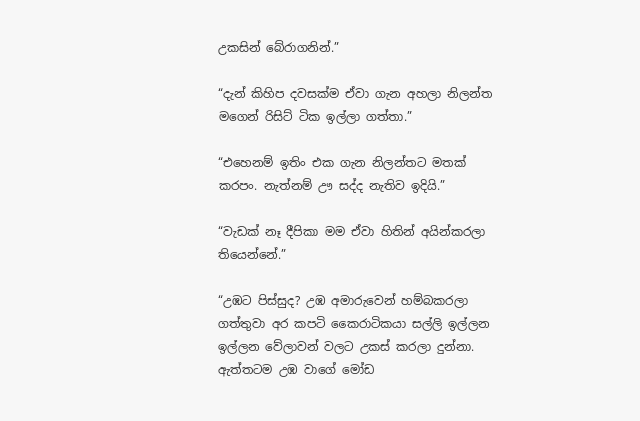උකසින් බේරාගනින්.”

“දැන් කිහිප දවසක්ම ඒවා ගැන අහලා නිලන්ත මගෙන් රිසිට් ටික ඉල්ලා ගත්තා.”

“එහෙනම් ඉතිං එක ගැන නිලන්තට මතක් කරපං. නැත්නම් ඌ සද්ද නැතිව ඉදියි.”

“වැඩක් නෑ දීපිකා මම ඒවා හිතින් අයින්කරලා තියෙන්නේ.”

“උඹට පිස්සුද? උඹ අමාරුවෙන් හම්බකරලා ගත්තුවා අර කපටි කෛරාටිකයා සල්ලි ඉල්ලන ඉල්ලන වේලාවන් වලට උකස් කරලා දුන්නා. ඇත්තටම උඹ වාගේ මෝඩ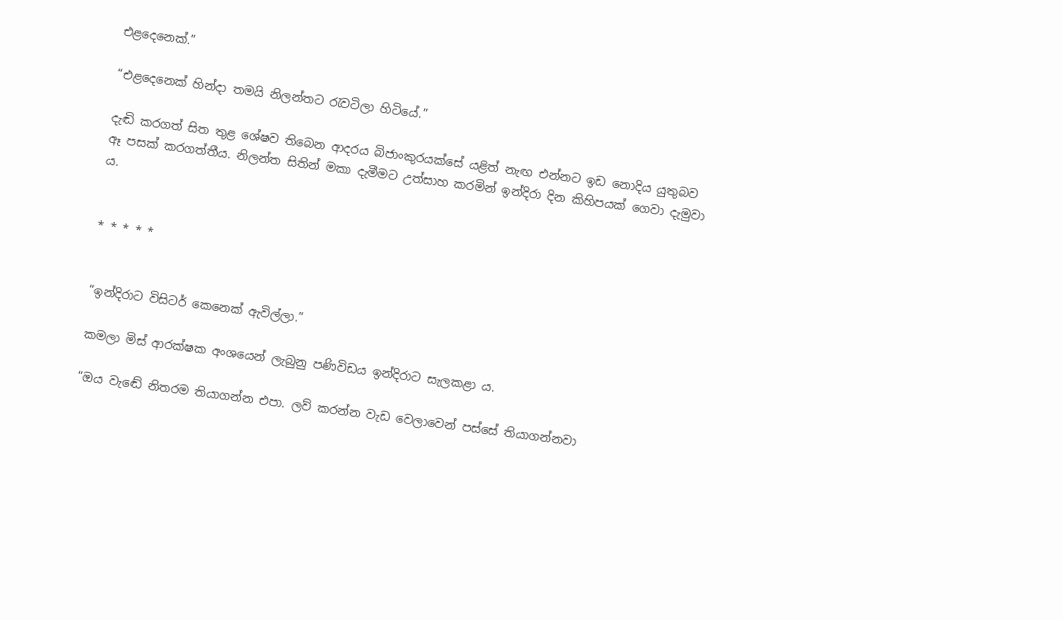එළදෙනෙක්.”

“එළදෙනෙක් හින්දා තමයි නිලන්තට රැවටිලා හිටියේ.”

දැඬි කරගත් සිත තුළ ශේෂව තිබෙන ආදරය බිජාංකුරයක්සේ යළිත් නැඟ එන්නට ඉඩ නොදිය යුතුබව ඈ පසක් කරගත්තීය. නිලන්ත සිතින් මකා දැමීමට උත්සාහ කරමින් ඉන්දිරා දින කිහිපයක් ගෙවා දැමුවා ය.


* * * * *


“ඉන්දිරාට විසිටර් කෙනෙක් ඇවිල්ලා.”

කමලා මිස් ආරක්ෂක අංශයෙන් ලැබුනු පණිවිඩය ඉන්දිරාට සැලකළා ය.

“ඔය වැඬේ නිතරම තියාගන්න එපා. ලව් කරන්න වැඩ වෙලාවෙන් පස්සේ තියාගන්නවා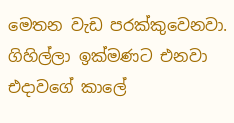මෙතන වැඩ පරක්කුවෙනවා. ගිහිල්ලා ඉක්මණට එනවා එදාවගේ කාලේ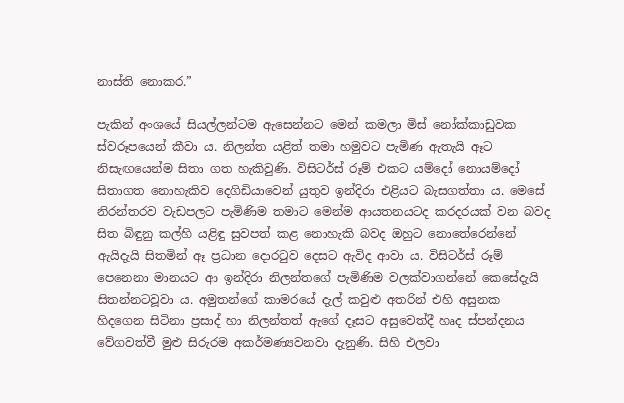නාස්ති නොකර.”

පැකින් අංශයේ සියල්ලන්ටම ඇසෙන්නට මෙන් කමලා මිස් නෝක්කාඩුවක ස්වරූපයෙන් කීවා ය. නිලන්ත යළිත් තමා හමුවට පැමිණ ඇතැයි ඈට නිසැඟයෙන්ම සිතා ගත හැකිවුණි. විසිටර්ස් රූම් එකට යම්දෝ නොයම්දෝ සිතාගත නොහැකිව දෙගිඩියාවෙන් යුතුව ඉන්දිරා එළියට බැසගත්තා ය. මෙසේ නිරන්තරව වැඩපලට පැමිණිම තමාට මෙන්ම ආයතනයටද කරදරයක් වන බවද සිත බිඳුනු කල්හි යළිඳු සුවපත් කළ නොහැකි බවද ඔහුට නොතේරෙන්නේ ඇයිදැයි සිතමින් ඈ ප්‍රධාන දොරටුව දෙසට ඇවිද ආවා ය. විසිටර්ස් රූම් පෙනෙනා මානයට ආ ඉන්දිරා නිලන්තගේ පැමිණිම වලක්වාගන්නේ කෙසේදැයි සිතන්නටවූවා ය. අමුතන්ගේ කාමරයේ දැල් කවුළු අතරින් එහි අසුනක හිදගෙන සිටිනා ප්‍රසාද් හා නිලන්තත් ඇගේ දෑසට අසුවෙත්දී හෘද ස්පන්දනය වේගවත්වී මුළු සිරුරම අකර්මණ්‍යවනවා දැනුණි. සිහි එලවා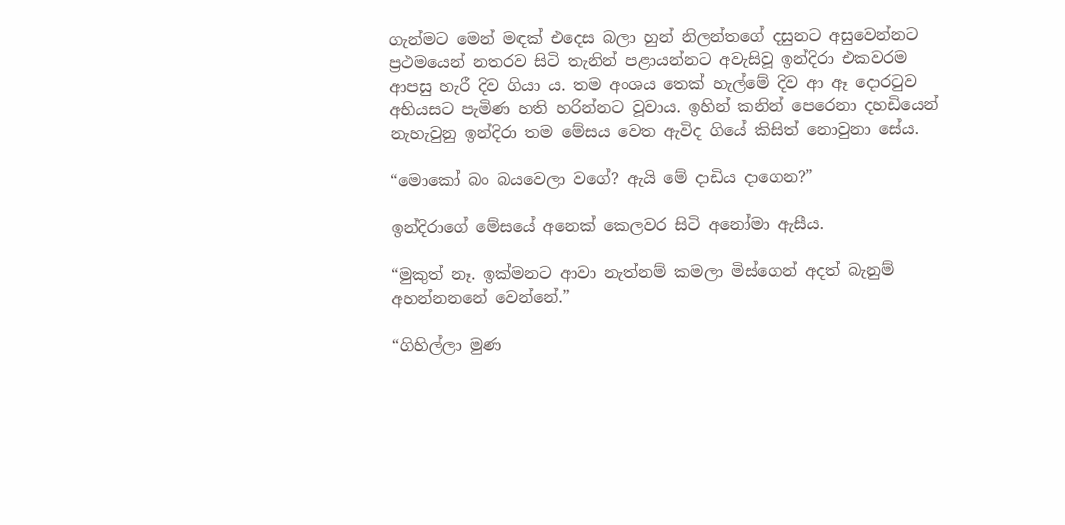ගැන්මට මෙන් මඳක් එදෙස බලා හුන් නිලන්තගේ දසුනට අසුවෙන්නට ප්‍රථමයෙන් නතරව සිටි තැනින් පළායන්නට අවැසිවූ ඉන්දිරා එකවරම ආපසු හැරී දිව ගියා ය. තම අංශය තෙක් හැල්මේ දිව ආ ඈ දොරටුව අභියසට පැමිණ හති හරින්නට වූවාය. ඉහින් කනින් පෙරෙනා දහඩියෙන් නැහැවුනු ඉන්දිරා තම මේසය වෙත ඇවිද ගියේ කිසිත් නොවුනා සේය.

“මොකෝ බං බයවෙලා වගේ? ඇයි මේ දාඩිය දාගෙන?”

ඉන්දිරාගේ මේසයේ අනෙක් කෙලවර සිටි අනෝමා ඇසීය.

“මුකුත් නෑ. ඉක්මනට ආවා නැත්නම් කමලා මිස්ගෙන් අදත් බැනුම් අහන්නනනේ වෙන්නේ.”

“ගිහිල්ලා මුණ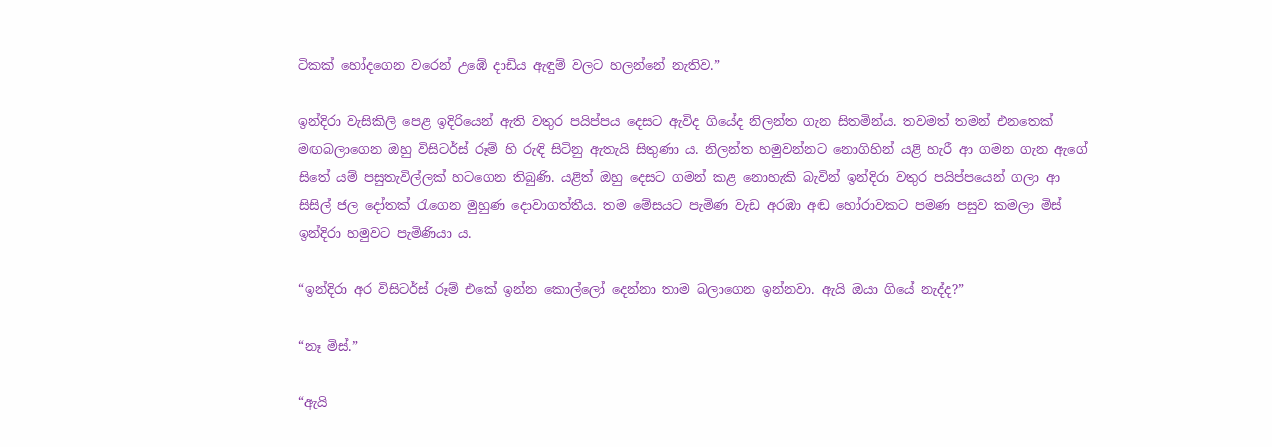ටිකක් හෝදගෙන වරෙන් උඹේ දාඩිය ඇඳුම් වලට හලන්නේ නැතිව.”

ඉන්දිරා වැසිකිලි පෙළ ඉදිරියෙන් ඇති වතුර පයිප්පය දෙසට ඇවිද ගියේද නිලන්ත ගැන සිතමින්ය. තවමත් තමන් එනතෙක් මඟබලාගෙන ඔහු විසිටර්ස් රූම් හි රුඳි සිටිනු ඇතැයි සිතුණා ය. නිලන්ත හමුවන්නට නොගිහින් යළි හැරී ආ ගමන ගැන ඇගේ සිතේ යම් පසුතැවිල්ලක් හටගෙන තිබුණි. යළිත් ඔහු දෙසට ගමන් කළ නොහැකි බැවින් ඉන්දිරා වතුර පයිප්පයෙන් ගලා ආ සිසිල් ජල දෝතක් රැගෙන මුහුණ දොවාගත්තීය. තම මේසයට පැමිණ වැඩ අරඹා අඬ හෝරාවකට පමණ පසුව කමලා මිස් ඉන්දිරා හමුවට පැමිණියා ය.

“ඉන්දිරා අර විසිටර්ස් රූම් එකේ ඉන්න කොල්ලෝ දෙන්නා තාම බලාගෙන ඉන්නවා. ඇයි ඔයා ගියේ නැද්ද?”

“නෑ මිස්.”

“ඇයි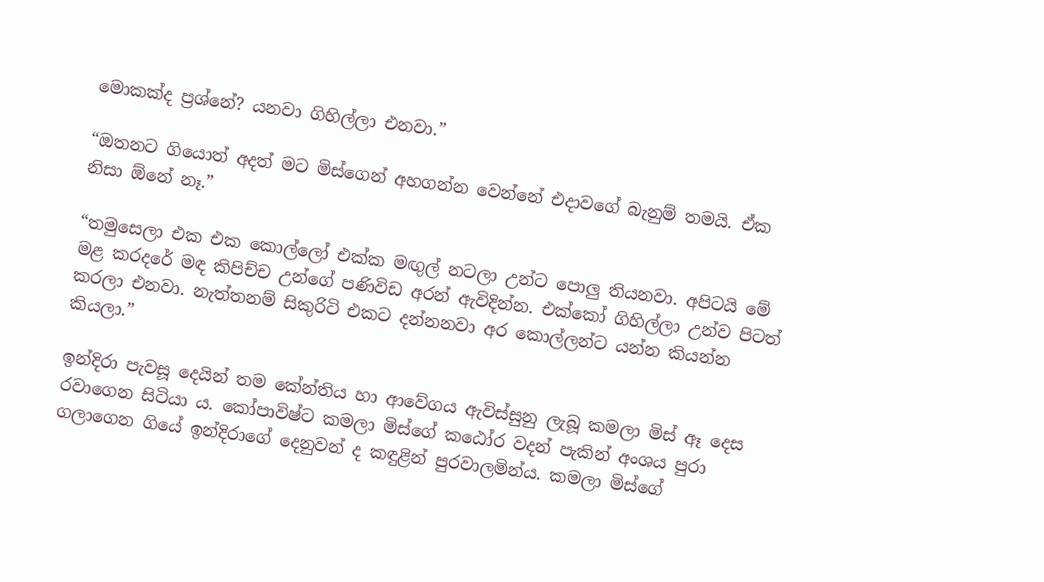මොකක්ද ප්‍රශ්නේ? යනවා ගිහිල්ලා එනවා.”

“ඔතනට ගියොත් අදත් මට මිස්ගෙන් අහගන්න වෙන්නේ එදාවගේ බැනුම් තමයි. ඒක නිසා ඕනේ නෑ.”

“තමුසෙලා එක එක කොල්ලෝ එක්ක මඟුල් නටලා උන්ට පොලු තියනවා. අපිටයි මේ මළ කරදරේ මඳ කිපිච්ච උන්ගේ පණිවිඩ අරන් ඇවිදින්න. එක්කෝ ගිහිල්ලා උන්ව පිටත් කරලා එනවා. නැත්තනම් සිකුරිටි එකට දන්නනවා අර කොල්ලන්ට යන්න කියන්න කියලා.”

ඉන්දිරා පැවසූ දෙයින් තම කේන්තිය හා ආවේගය ඇවිස්සුනු ලැබූ කමලා මිස් ඈ දෙස රවාගෙන සිටියා ය. කෝපාවිෂ්ට කමලා මිස්ගේ කඨෝර වදන් පැකින් අංශය පුරා ගලාගෙන ගියේ ඉන්දිරාගේ දෙනුවන් ද කඳුළින් පුරවාලමින්ය. කමලා මිස්ගේ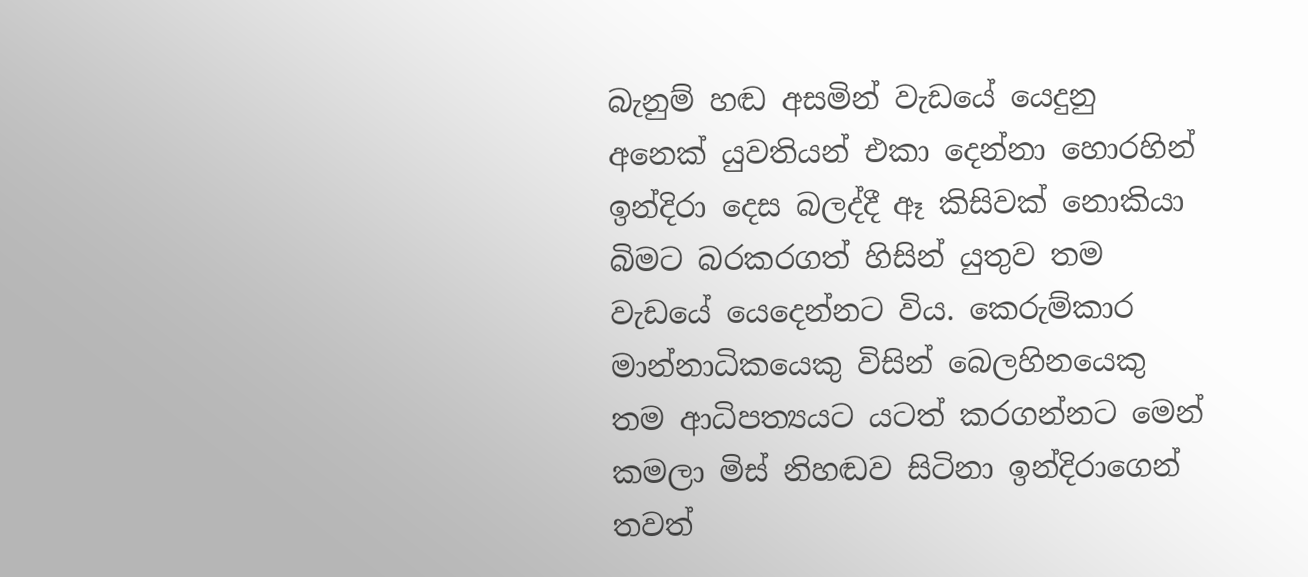බැනුම් හඬ අසමින් වැඩයේ යෙදුනු අනෙක් යුවතියන් එකා දෙන්නා හොරහින් ඉන්දිරා දෙස බලද්දී ඈ කිසිවක් නොකියා බිමට බරකරගත් හිසින් යුතුව තම වැඩයේ යෙදෙන්නට විය. කෙරුම්කාර මාන්නාධිකයෙකු විසින් බෙලහිනයෙකු තම ආධිපත්‍යයට යටත් කරගන්නට මෙන් කමලා මිස් නිහඬව සිටිනා ඉන්දිරාගෙන් තවත්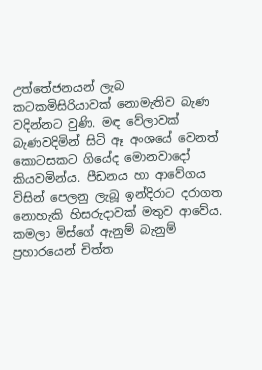උත්තේජනයන් ලැබ කටකමිසිරියාවක් නොමැතිව බැණ වදින්නට වුණි. මඳ වේලාවක් බැණවදිමින් සිටි ඈ අංශයේ වෙනත් කොටසකට ගියේද මොනවාදෝ කියවමින්ය. පීඩනය හා ආවේගය විසින් පෙලනු ලැබූ ඉන්දිරාට දරාගත නොහැකි හිසරුදාවක් මතුව ආවේය. කමලා මිස්ගේ ඇනුම් බැනුම් ප්‍රහාරයෙන් චිත්ත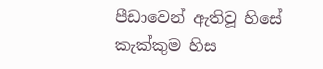පීඩාවෙන් ඇතිවූ හිසේ කැක්කුම හිස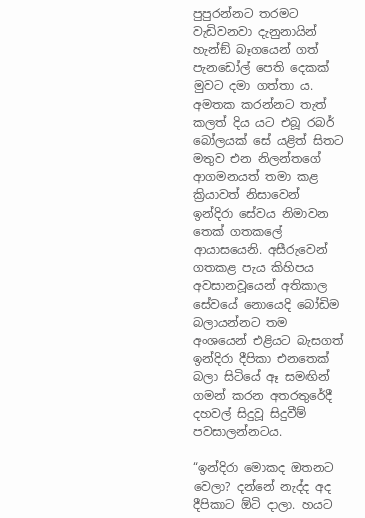පුපුරන්නට තරමට වැඩිවනවා දැනුනායින් හැන්ඞ් බෑගයෙන් ගත් පැනඩෝල් පෙති දෙකක් මුවට දමා ගත්තා ය. අමතක කරන්නට තැත් කලත් දිය යට එබූ රබර් බෝලයක් සේ යළිත් සිතට මතුව එන නිලන්තගේ ආගමනයත් තමා කළ ක්‍රියාවත් නිසාවෙන් ඉන්දිරා සේවය නිමාවන තෙක් ගතකලේ ආයාසයෙනි. අසීරුවෙන් ගතකළ පැය කිහිපය අවසානවූයෙන් අතිකාල සේවයේ නොයෙදි බෝඩිම බලායන්නට තම අංශයෙන් එළියට බැසගත් ඉන්දිරා දීපිකා එනතෙක් බලා සිටියේ ඈ සමඟින් ගමන් කරන අතරතුරේදී දහවල් සිදුවූ සිදුවීම් පවසාලන්නටය.

“ඉන්දිරා මොකද ඔතනට වෙලා? දන්නේ නැද්ද අද දීපිකාට ඕටි දාලා. හයට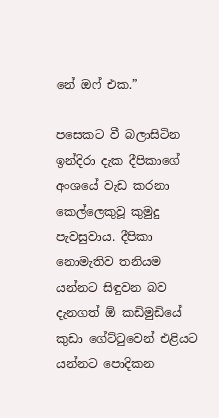නේ ඔෆ් එක.”

පසෙකට වී බලාසිටින ඉන්දිරා දැක දීපිකාගේ අංශයේ වැඩ කරනා කෙල්ලෙකුවූ කුමුදු පැවසුවාය. දීපිකා නොමැතිව තනියම යන්නට සිඳුවන බව දැනගත් ඕ කඩිමුඩියේ කුඩා ගේට්ටුවෙන් එළියට යන්නට පොදිකන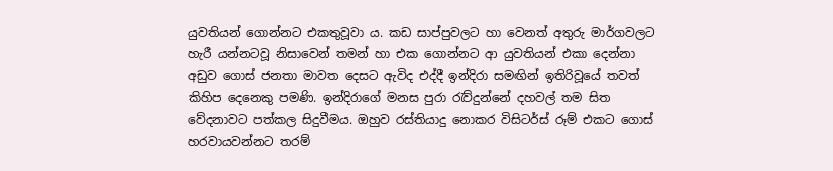යුවතියන් ගොන්නට එකතුවූවා ය. කඩ සාප්පුවලට හා වෙනත් අතුරු මාර්ගවලට හැරී යන්නටවූ නිසාවෙන් තමන් හා එක ගොන්නට ආ යුවතියන් එකා දෙන්නා අඩුව ගොස් ජනතා මාවත දෙසට ඇවිද එද්දී ඉන්දිරා සමඟින් ඉතිරිවූයේ තවත් කිහිප දෙනෙකු පමණි. ඉන්දිරාගේ මනස පුරා රැව්දුන්නේ දහවල් තම සිත වේදනාවට පත්කල සිදුවීමය. ඔහුව රස්තියාදු නොකර විසිටර්ස් රූම් එකට ගොස් හරවායවන්නට තරම්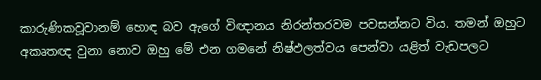කාරුණිකවූවානම් හොඳ බව ඇගේ විඥානය නිරන්තරවම පවසන්නට විය. තමන් ඔහුට අකෘතඥ වුනා නොව ඔහු මේ එන ගමනේ නිෂ්ඵලත්වය පෙන්වා යළිත් වැඩපලට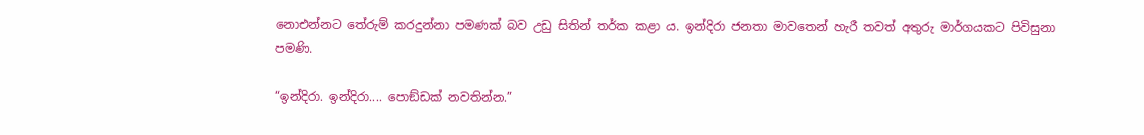නොඑන්නට තේරුම් කරදුන්නා පමණක් බව උඩු සිතින් තර්ක කළා ය. ඉන්දිරා ජනතා මාවතෙන් හැරී තවත් අතුරු මාර්ගයකට පිවිසුනා පමණි.

“ඉන්දිරා. ඉන්දිරා.... පොඞ්ඩක් නවතින්න.”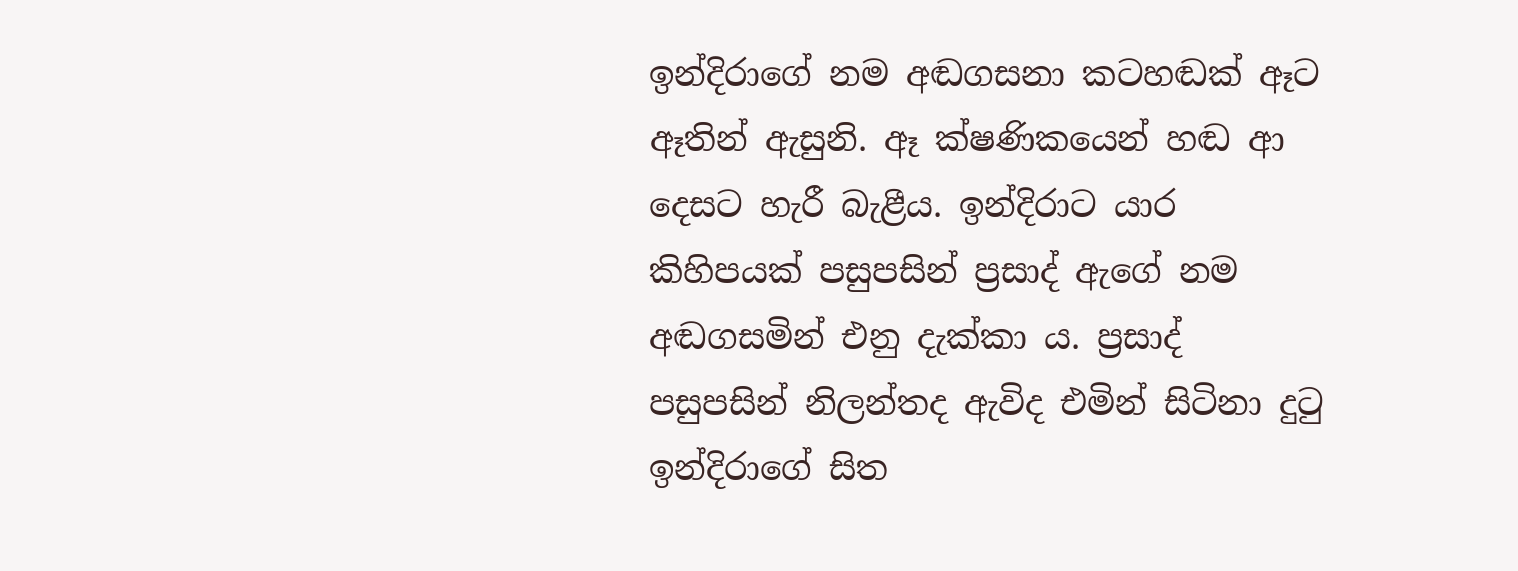ඉන්දිරාගේ නම අඬගසනා කටහඬක් ඈට ඈතින් ඇසුනි. ඈ ක්ෂණිකයෙන් හඬ ආ දෙසට හැරී බැළීය. ඉන්දිරාට යාර කිහිපයක් පසුපසින් ප්‍රසාද් ඇගේ නම අඬගසමින් එනු දැක්කා ය. ප්‍රසාද් පසුපසින් නිලන්තද ඇවිද එමින් සිටිනා දුටු ඉන්දිරාගේ සිත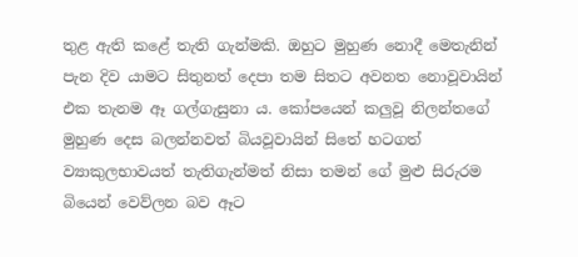තුළ ඇති කළේ තැති ගැන්මකි. ඔහුට මුහුණ නොදී මෙතැනින් පැන දිව යාමට සිතුනත් දෙපා තම සිතට අවනත නොවූවායින් එක තැනම ඈ ගල්ගැසුනා ය. කෝපයෙන් කලුවූ නිලන්තගේ මුහුණ දෙස බලන්නවත් බියවූවායින් සිතේ හටගත් ව්‍යාකුලභාවයත් තැතිගැන්මත් නිසා තමන් ගේ මුළු සිරුරම බියෙන් වෙව්ලන බව ඈට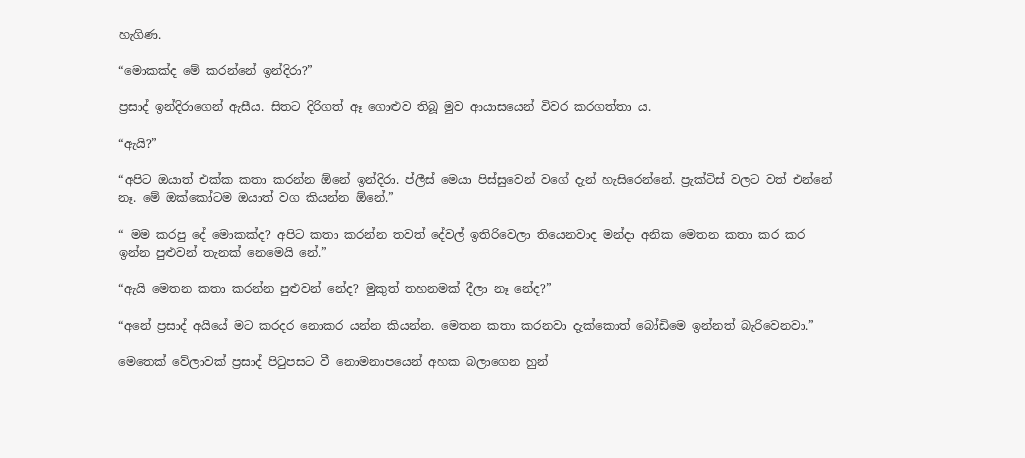හැගිණ.

“මොකක්ද මේ කරන්නේ ඉන්දිරා?”

ප්‍රසාද් ඉන්දිරාගෙන් ඇසීය. සිතට දිරිගත් ඈ ගොළුව තිබූ මුව ආයාසයෙන් විවර කරගත්තා ය.

“ඇයි?”

“අපිට ඔයාත් එක්ක කතා කරන්න ඕනේ ඉන්දිරා. ප්ලීස් මෙයා පිස්සුවෙන් වගේ දැන් හැසිරෙන්නේ. ප්‍රැක්ටිස් වලට වත් එන්නේ නෑ. මේ ඔක්කෝටම ඔයාත් වග කියන්න ඕනේ.”

“ මම කරපු දේ මොකක්ද? අපිට කතා කරන්න තවත් දේවල් ඉතිරිවෙලා තියෙනවාද මන්දා අනික මෙතන කතා කර කර ඉන්න පුළුවන් තැනක් නෙමෙයි නේ.”

“ඇයි මෙතන කතා කරන්න පුළුවන් නේද? මුකුත් තහනමක් දීලා නෑ නේද?”

“අනේ ප්‍රසාද් අයියේ මට කරදර නොකර යන්න කියන්න. මෙතන කතා කරනවා දැක්කොත් බෝඩිමෙ ඉන්නත් බැරිවෙනවා.”

මෙතෙක් වේලාවක් ප්‍රසාද් පිටුපසට වී නොමනාපයෙන් අහක බලාගෙන හුන්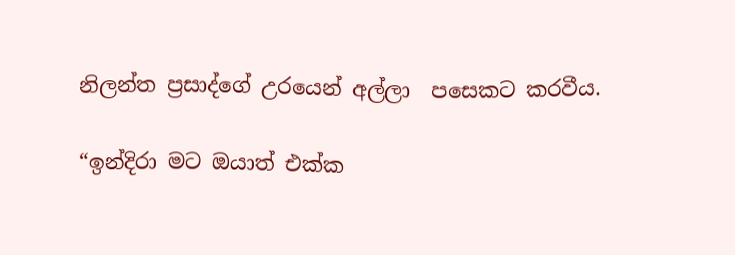නිලන්ත ප්‍රසාද්ගේ උරයෙන් අල්ලා  පසෙකට කරවීය.

“ඉන්දිරා මට ඔයාත් එක්ක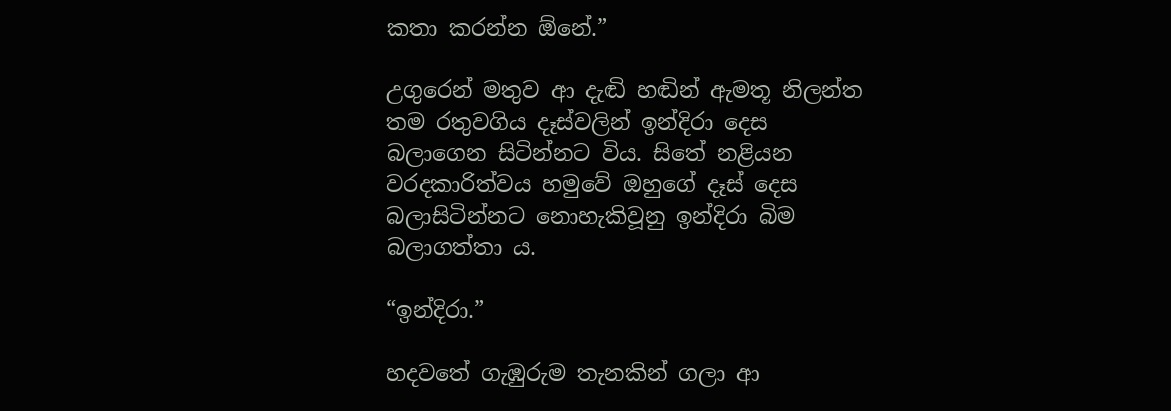කතා කරන්න ඕනේ.”

උගුරෙන් මතුව ආ දැඬි හඬින් ඇමතූ නිලන්ත තම රතුවගිය දෑස්වලින් ඉන්දිරා දෙස බලාගෙන සිටින්නට විය. සිතේ නළියන වරදකාරිත්වය හමුවේ ඔහුගේ දෑස් දෙස බලාසිටින්නට නොහැකිවූනු ඉන්දිරා බිම බලාගත්තා ය.

“ඉන්දිරා.”

හදවතේ ගැඹුරුම තැනකින් ගලා ආ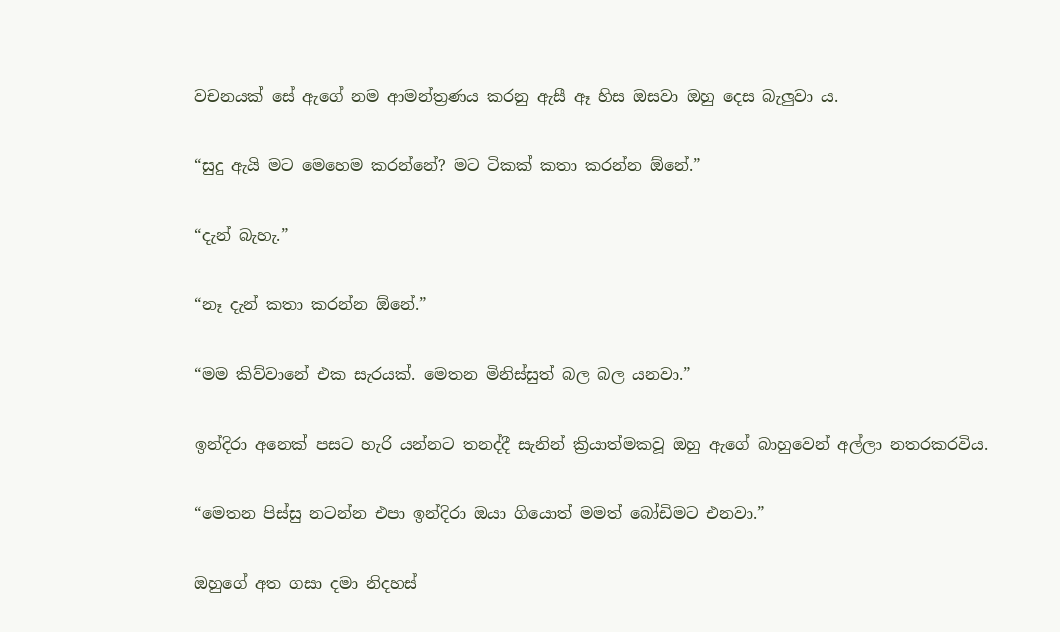වචනයක් සේ ඇගේ නම ආමන්ත්‍රණය කරනු ඇසී ඈ හිස ඔසවා ඔහු දෙස බැලුවා ය.

“සුදු ඇයි මට මෙහෙම කරන්නේ? මට ටිකක් කතා කරන්න ඕනේ.”

“දැන් බැහැ.”

“නෑ දැන් කතා කරන්න ඕනේ.”

“මම කිව්වානේ එක සැරයක්. මෙතන මිනිස්සුත් බල බල යනවා.”

ඉන්දිරා අනෙක් පසට හැරි යන්නට තනද්දී සැනින් ක්‍රියාත්මකවූ ඔහු ඇගේ බාහුවෙන් අල්ලා නතරකරවිය.

“මෙතන පිස්සු නටන්න එපා ඉන්දිරා ඔයා ගියොත් මමත් බෝඩිමට එනවා.”

ඔහුගේ අත ගසා දමා නිදහස්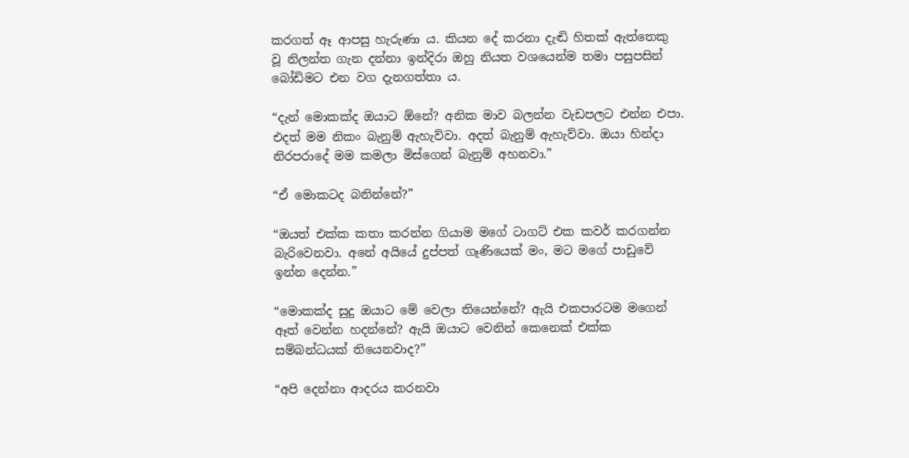කරගත් ඈ ආපසු හැරුණා ය. කියන දේ කරනා දැඬි හිතක් ඇත්තෙකු වූ නිලන්ත ගැන දන්නා ඉන්දිරා ඔහු නියත වශයෙන්ම තමා පසුපසින් බෝඩිමට එන වග දැනගත්තා ය.

“දැන් මොකක්ද ඔයාට ඕනේ? අනික මාව බලන්න වැඩපලට එන්න එපා. එදත් මම නිකං බැනුම් ඇහැව්වා. අදත් බැනුම් ඇහැව්වා. ඔයා හින්දා නිරපරාදේ මම කමලා මිස්ගෙන් බැනුම් අහනවා.”

“ඒ මොකටද බනින්නේ?”

“ඔයත් එක්ක කතා කරන්න ගියාම මගේ ටාගට් එක කවර් කරගන්න බැරිවෙනවා. අනේ අයියේ දුප්පත් ගෑණියෙක් මං, මට මගේ පාඩුවේ ඉන්න දෙන්න.”

“මොකක්ද සුදු ඔයාට මේ වෙලා තියෙන්නේ? ඇයි එකපාරටම මගෙන් ඈත් වෙන්න හදන්නේ? ඇයි ඔයාට වෙනින් කෙනෙක් එක්ක සම්බන්ධයක් තියෙනවාද?”

“අපි දෙන්නා ආදරය කරනවා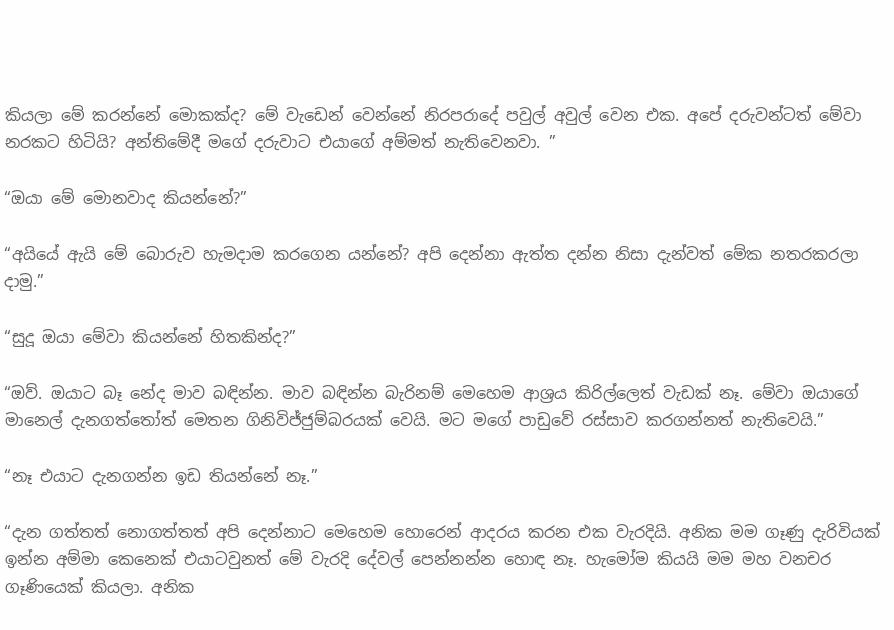කියලා මේ කරන්නේ මොකක්ද? මේ වැඩෙන් වෙන්නේ නිරපරාදේ පවුල් අවුල් වෙන එක. අපේ දරුවන්ටත් මේවා නරකට හිටියි? අන්තිමේදී මගේ දරුවාට එයාගේ අම්මත් නැතිවෙනවා. ”

“ඔයා මේ මොනවාද කියන්නේ?”

“අයියේ ඇයි මේ බොරුව හැමදාම කරගෙන යන්නේ? අපි දෙන්නා ඇත්ත දන්න නිසා දැන්වත් මේක නතරකරලා දාමු.”

“සුදූ ඔයා මේවා කියන්නේ හිතකින්ද?”

“ඔව්. ඔයාට බෑ නේද මාව බඳින්න. මාව බඳින්න බැරිනම් මෙහෙම ආශ්‍රය කිරිල්ලෙත් වැඩක් නෑ. මේවා ඔයාගේ මානෙල් දැනගත්තෝත් මෙතන ගිනිවිජ්ජුම්බරයක් වෙයි. මට මගේ පාඩුවේ රස්සාව කරගන්නත් නැතිවෙයි.”

“නෑ එයාට දැනගන්න ඉඩ තියන්නේ නෑ.”

“දැන ගත්තත් නොගත්තත් අපි දෙන්නාට මෙහෙම හොරෙන් ආදරය කරන එක වැරදියි. අනික මම ගෑණු දැරිවියක් ඉන්න අම්මා කෙනෙක් එයාටවුනත් මේ වැරදි දේවල් පෙන්නන්න හොඳ නෑ. හැමෝම කියයි මම මහ වනචර ගෑණියෙක් කියලා. අනික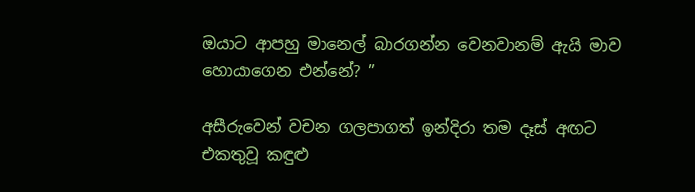ඔයාට ආපහු මානෙල් බාරගන්න වෙනවානම් ඇයි මාව හොයාගෙන එන්නේ? ”

අසීරුවෙන් වචන ගලපාගත් ඉන්දිරා තම දෑස් අඟට එකතුවූ කඳුළු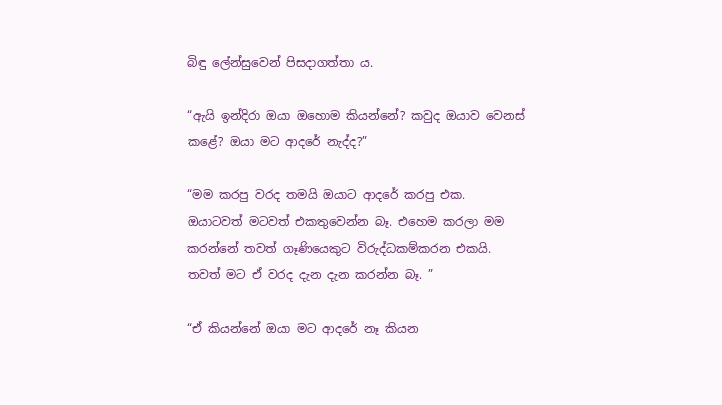බිඳු ලේන්සුවෙන් පිසදාගත්තා ය.

“ඇයි ඉන්දිරා ඔයා ඔහොම කියන්නේ? කවුද ඔයාව වෙනස් කළේ? ඔයා මට ආදරේ නැද්ද?”

“මම කරපු වරද තමයි ඔයාට ආදරේ කරපු එක. ඔයාටවත් මටවත් එකතුවෙන්න බෑ. එහෙම කරලා මම කරන්නේ තවත් ගෑණියෙකුට විරුද්ධකම්කරන එකයි. තවත් මට ඒ වරද දැන දැන කරන්න බෑ. ”

“ඒ කියන්නේ ඔයා මට ආදරේ නෑ කියන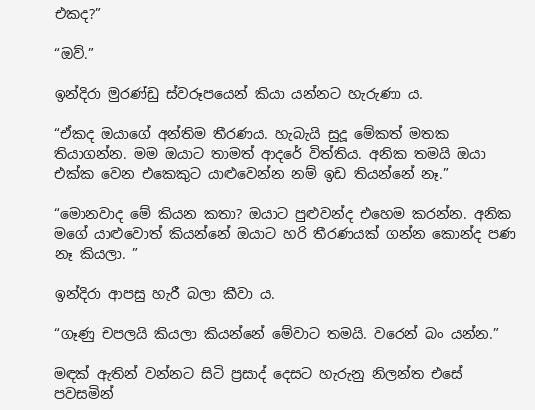එකද?”

“ඔව්.”

ඉන්දිරා මුරණ්ඩු ස්වරූපයෙන් කියා යන්නට හැරුණා ය.

“ඒකද ඔයාගේ අන්තිම තීරණය. හැබැයි සුදූ මේකත් මතක තියාගන්න. මම ඔයාට තාමත් ආදරේ විත්තිය. අනික තමයි ඔයා එක්ක වෙන එකෙකුට යාළුවෙන්න නම් ඉඩ තියන්නේ නෑ.”

“මොනවාද මේ කියන කතා? ඔයාට පුළුවන්ද එහෙම කරන්න. අනික මගේ යාළුවොත් කියන්නේ ඔයාට හරි තීරණයක් ගන්න කොන්ද පණ නෑ කියලා. ”

ඉන්දිරා ආපසු හැරී බලා කීවා ය.

“ගෑණු චපලයි කියලා කියන්නේ මේවාට තමයි. වරෙන් බං යන්න.”

මඳක් ඇතින් වන්නට සිටි ප්‍රසාද් දෙසට හැරුනු නිලන්ත එසේ පවසමින්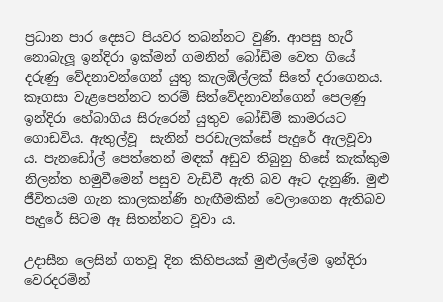ප්‍රධාන පාර දෙසට පියවර තබන්නට වුණි. ආපසු හැරී නොබැලූ ඉන්දිරා ඉක්මන් ගමනින් බෝඩිම වෙත ගියේ දරුණු වේදනාවන්ගෙන් යුතු කැලඹිල්ලක් සිතේ දරාගෙනය. කෑගසා වැළපෙන්නට තරම් සිත්වේදනාවන්ගෙන් පෙලණු ඉන්දිරා හේබාගිය සිරුරෙන් යුතුව බෝඩිම් කාමරයට ගොඩවිය. ඇතුල්වූ  සැනින් පරඩැලක්සේ පැදුරේ ඇලවූවා ය. පැනඩෝල් පෙත්තෙන් මඳක් අඩුව තිබුනු හිසේ කැක්කුම නිලන්ත හමුවීමෙන් පසුව වැඩිවී ඇති බව ඈට දැනුණි. මුළු ජීවිතයම ගැන කාලකන්ණි හැඟීමකින් වෙලාගෙන ඇතිබව පැදුරේ සිටම ඈ සිතන්නට වූවා ය.

උදාසීන ලෙසින් ගතවූ දින කිහිපයක් මුළුල්ලේම ඉන්දිරා වෙරදරමින්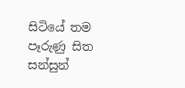සිටියේ තම පෑරුණු සිත සන්සුන්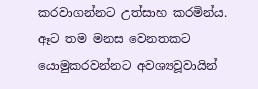කරවාගන්නට උත්සාහ කරමින්ය. ඈට තම මනස වෙනතකට යොමුකරවන්නට අවශ්‍යවූවායින්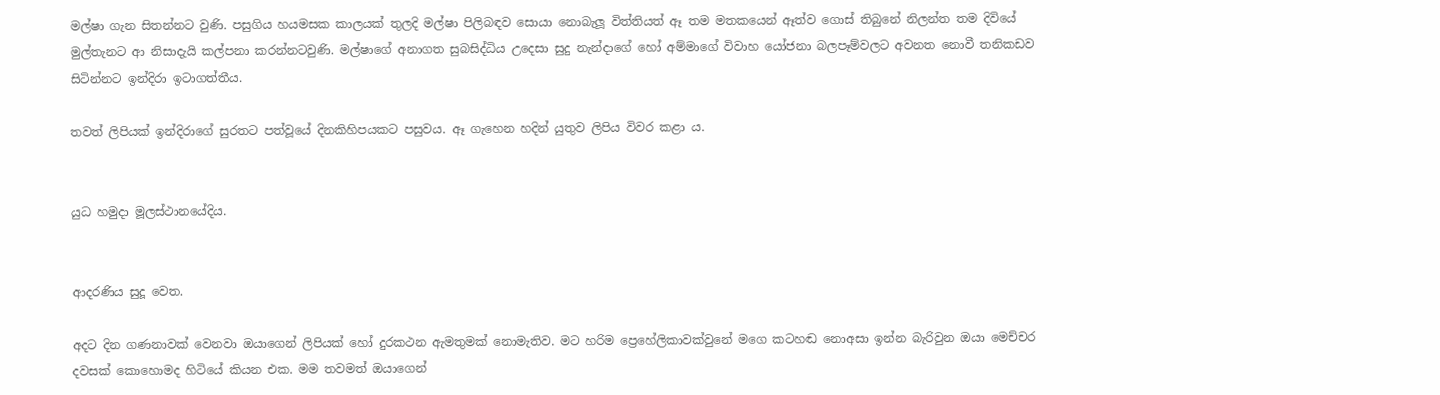මල්ෂා ගැන සිතන්නට වුණි. පසුගිය හයමසක කාලයක් තුලදි මල්ෂා පිලිබඳව සොයා නොබැලූ විත්තියත් ඈ තම මතකයෙන් ඈත්ව ගොස් තිබුනේ නිලන්ත තම දිවියේ මුල්තැනට ආ නිසාදැයි කල්පනා කරන්නටවුණි. මල්ෂාගේ අනාගත සුබසිද්ධිය උදෙසා සුදු නැන්දාගේ හෝ අම්මාගේ විවාහ යෝජනා බලපෑම්වලට අවනත නොවී තනිකඩව සිටින්නට ඉන්දිරා ඉටාගත්තීය.

තවත් ලිපියක් ඉන්දිරාගේ සුරතට පත්වූයේ දිනකිහිපයකට පසුවය. ඈ ගැහෙන හදින් යුතුව ලිපිය විවර කළා ය.


යුධ හමුදා මූලස්ථානයේදිය.


ආදරණිය සුදූ වෙත.

අදට දින ගණනාවක් වෙනවා ඔයාගෙන් ලිපියක් හෝ දුරකථන ඇමතුමක් නොමැතිව. මට හරිම ප්‍රෙහේලිකාවක්වුනේ මගෙ කටහඬ නොඅසා ඉන්න බැරිවුන ඔයා මෙච්චර දවසක් කොහොමද හිටියේ කියන එක. මම තවමත් ඔයාගෙන්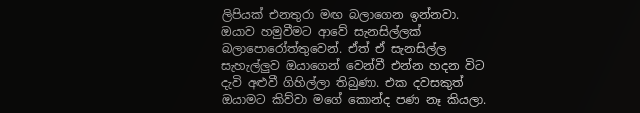ලිපියක් එනතුරා මඟ බලාගෙන ඉන්නවා. ඔයාව හමුවීමට ආවේ සැනසිල්ලක් බලාපොරෝත්තුවෙන්. ඒත් ඒ සැනසිල්ල සැහැල්ලුව ඔයාගෙන් වෙන්වී එන්න හදන විට දැවි අළුවී ගිහිල්ලා තිබුණා. එක දවසකුත් ඔයාමට කිව්වා මගේ කොන්ද පණ නෑ කියලා.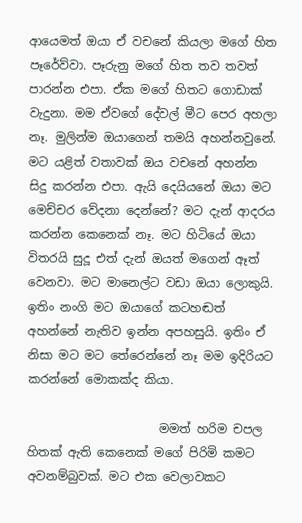ආයෙමත් ඔයා ඒ වචනේ කියලා මගේ හිත පෑරේව්වා. පෑරුනු මගේ හිත තව තවත් පාරන්න එපා. ඒක මගේ හිතට ගොඩාක් වැදුනා. මම ඒවගේ දේවල් මීට පෙර අහලා නෑ. මුලින්ම ඔයාගෙන් තමයි අහන්නවුනේ. මට යළිත් වතාවක් ඔය වචනේ අහන්න සිදු කරන්න එපා. ඇයි දෙයියනේ ඔයා මට මෙච්චර වේදනා දෙන්නේ? මට දැන් ආදරය කරන්න කෙනෙක් නෑ. මට හිටියේ ඔයා විතරයි සුදූ එත් දැන් ඔයත් මගෙන් ඈත් වෙනවා. මට මානෙල්ට වඩා ඔයා ලොකුයි. ඉතිං නංගි මට ඔයාගේ කටහඬත් අහන්නේ නැතිව ඉන්න අපහසුයි. ඉතිං ඒ නිසා මට මට තේරෙන්නේ නෑ මම ඉදිරියට කරන්නේ මොකක්ද කියා.

                      මමත් හරිම චපල හිතක් ඇති කෙනෙක් මගේ පිරිමි කමට අවනම්බුවක්. මට එක වෙලාවකට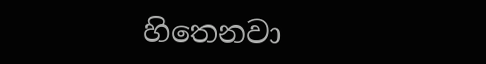හිතෙනවා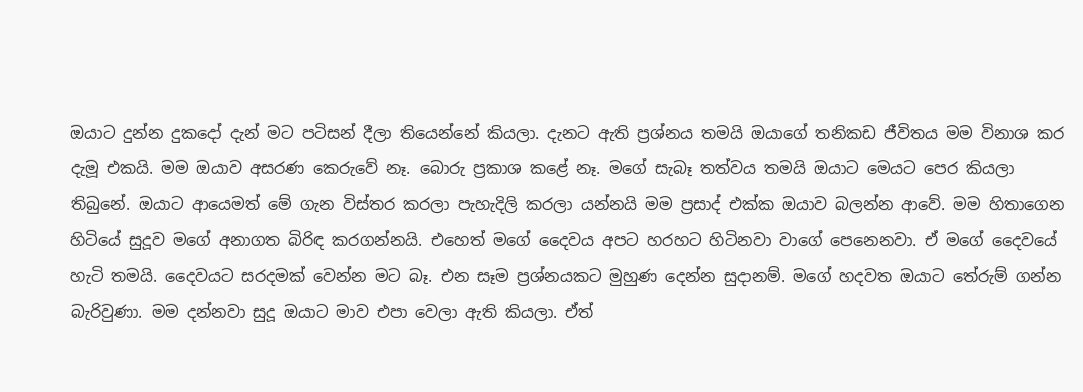ඔයාට දුන්න දුකදෝ දැන් මට පටිසන් දීලා තියෙන්නේ කියලා. දැනට ඇති ප්‍රශ්නය තමයි ඔයාගේ තනිකඩ ජීවිතය මම විනාශ කර දැමූ එකයි. මම ඔයාව අසරණ කෙරුවේ නෑ. බොරු ප්‍රකාශ කළේ නෑ. මගේ සැබෑ තත්වය තමයි ඔයාට මෙයට පෙර කියලා තිබුනේ. ඔයාට ආයෙමත් මේ ගැන විස්තර කරලා පැහැදිලි කරලා යන්නයි මම ප්‍රසාද් එක්ක ඔයාව බලන්න ආවේ. මම හිතාගෙන හිටියේ සුදූව මගේ අනාගත බිරිඳ කරගන්නයි. එහෙත් මගේ දෛවය අපට හරහට හිටිනවා වාගේ පෙනෙනවා. ඒ මගේ දෛවයේ හැටි තමයි. දෛවයට සරදමක් වෙන්න මට බෑ. එන සෑම ප්‍රශ්නයකට මුහුණ දෙන්න සුදානම්. මගේ හදවත ඔයාට තේරුම් ගන්න බැරිවුණා. මම දන්නවා සුදූ ඔයාට මාව එපා වෙලා ඇති කියලා. ඒත්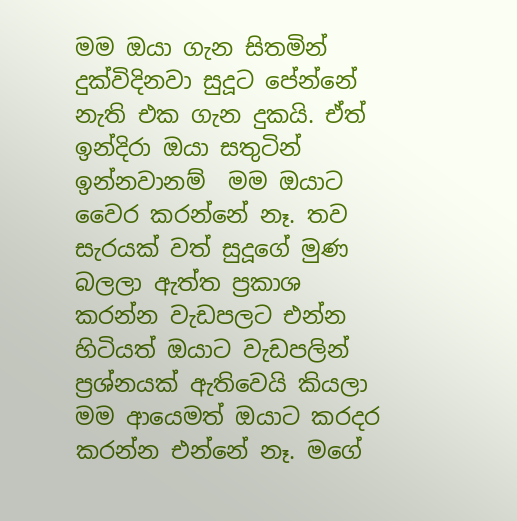මම ඔයා ගැන සිතමින් දුක්විදිනවා සුදූට පේන්නේ නැති එක ගැන දුකයි. ඒත් ඉන්දිරා ඔයා සතුටින් ඉන්නවානම්  මම ඔයාට වෛර කරන්නේ නෑ. තව සැරයක් වත් සුදූගේ මුණ බලලා ඇත්ත ප්‍රකාශ කරන්න වැඩපලට එන්න හිටියත් ඔයාට වැඩපලින් ප්‍රශ්නයක් ඇතිවෙයි කියලා මම ආයෙමත් ඔයාට කරදර කරන්න එන්නේ නෑ. මගේ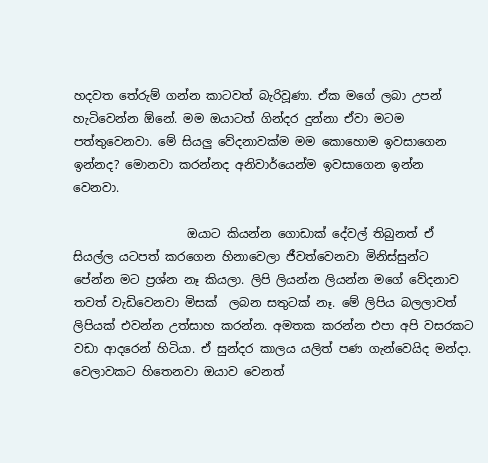හදවත තේරුම් ගන්න කාටවත් බැරිවූණා. ඒක මගේ ලබා උපන් හැටිවෙන්න ඕනේ. මම ඔයාටත් ගින්දර දුන්නා ඒවා මටම පත්තුවෙනවා. මේ සියලු වේදනාවක්ම මම කොහොම ඉවසාගෙන ඉන්නද? මොනවා කරන්නද අනිවාර්යෙන්ම ඉවසාගෙන ඉන්න වෙනවා.

                   ඔයාට කියන්න ගොඩාක් දේවල් තිබුනත් ඒ සියල්ල යටපත් කරගෙන හිනාවෙලා ජීවත්වෙනවා මිනිස්සුන්ට පේන්න මට ප්‍රශ්න නෑ කියලා. ලිපි ලියන්න ලියන්න මගේ වේදනාව තවත් වැඩිවෙනවා මිසක්  ලබන සතුටක් නෑ. මේ ලිපිය බලලාවත් ලිපියක් එවන්න උත්සාහ කරන්න. අමතක කරන්න එපා අපි වසරකට වඩා ආදරෙන් හිටියා. ඒ සුන්දර කාලය යලිත් පණ ගැන්වෙයිද මන්දා. වෙලාවකට හිතෙනවා ඔයාව වෙනත්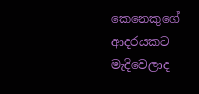කෙනෙකුගේ ආදරයකට මැදිවෙලාද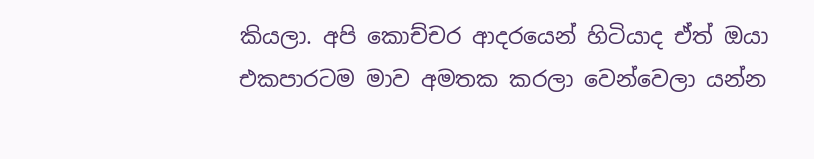කියලා. අපි කොච්චර ආදරයෙන් හිටියාද ඒත් ඔයා එකපාරටම මාව අමතක කරලා වෙන්වෙලා යන්න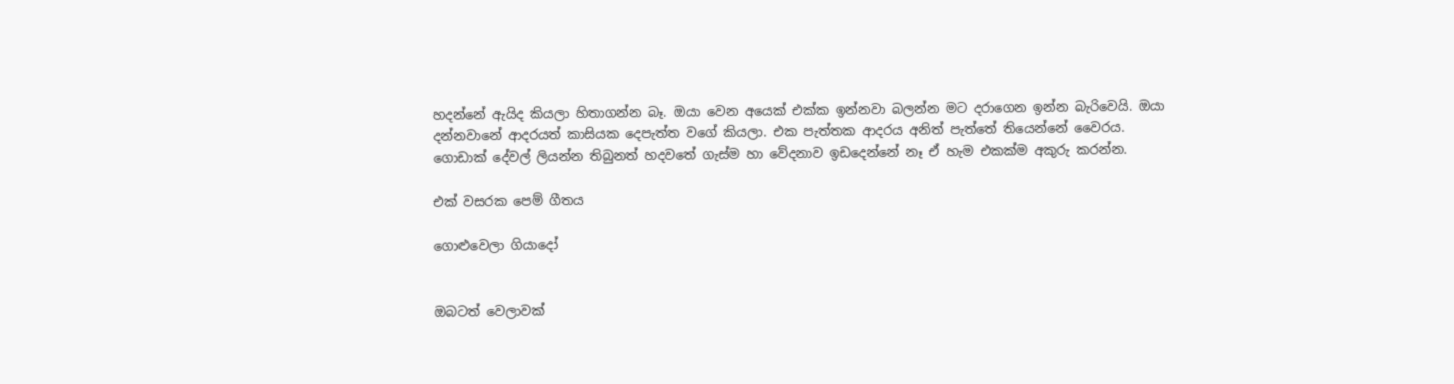හදන්නේ ඇයිද කියලා හිතාගන්න බෑ. ඔයා වෙන අයෙක් එක්ක ඉන්නවා බලන්න මට දරාගෙන ඉන්න බැරිවෙයි. ඔයා දන්නවානේ ආදරයත් කාසියක දෙපැත්ත වගේ කියලා. එක පැත්තක ආදරය අනිත් පැත්තේ තියෙන්නේ වෛරය. ගොඩාක් දේවල් ලියන්න තිබුනත් හදවතේ ගැස්ම හා වේදනාව ඉඩදෙන්නේ නෑ ඒ හැම එකක්ම අකුරු කරන්න.

එක් වසරක පෙම් ගීතය

ගොළුවෙලා ගියාදෝ


ඔබටත් වෙලාවක්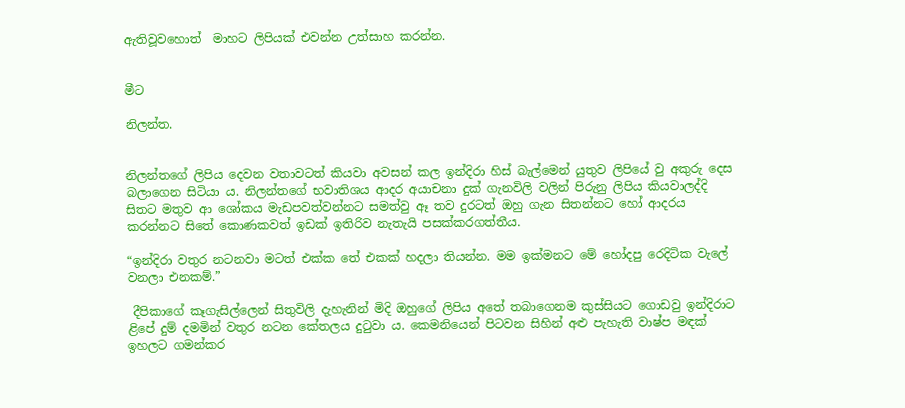ඇතිවූවහොත්  මාහට ලිපියක් එවන්න උත්සාහ කරන්න.


මීට

නිලන්ත.


නිලන්තගේ ලිපිය දෙවන වතාවටත් කියවා අවසන් කල ඉන්දිරා හිස් බැල්මෙන් යුතුව ලිපියේ වු අකුරු දෙස බලාගෙන සිටියා ය. නිලන්තගේ භවාතිශය ආදර අයාචනා දුක් ගැනවිලි වලින් පිරුනු ලිපිය කියවාලද්දි සිතට මතුව ආ ශෝකය මැඩපවත්වන්නට සමත්වු ඈ තව දුරටත් ඔහු ගැන සිතන්නට හෝ ආදරය කරන්නට සිතේ කොණකවත් ඉඩක් ඉතිරිව නැතැයි පසක්කරගත්තීය.

“ඉන්දිරා වතුර නටනවා මටත් එක්ක තේ එකක් හදලා තියන්න. මම ඉක්මනට මේ හෝදපු රෙදිටික වැලේ වනලා එනකම්.”

 දීපිකාගේ කෑගැසිල්ලෙන් සිතුවිලි දැහැනින් මිදි ඔහුගේ ලිපිය අතේ තබාගෙනම කුස්සියට ගොඩවු ඉන්දිරාට ළිපේ දුම් දමමින් වතුර නටන කේතලය දුටුවා ය. කෙමනියෙන් පිටවන සිහින් අළු පැහැති වාෂ්ප මඳක් ඉහලට ගමන්කර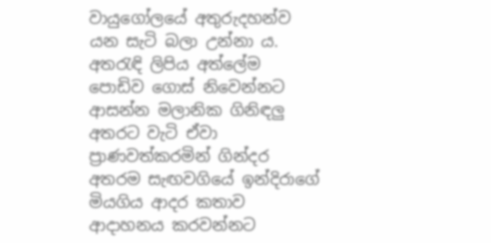වායුගෝලයේ අතුරුදහන්ව යන සැටි බලා උන්නා ය. අතරැඳි ලිපිය අත්ලේම පොඩිව ගොස් නිවෙන්නට ආසන්න මලානික ගිනිඳලු අතරට වැටි ඒවා ප්‍රාණවත්කරමින් ගින්දර අතරම සැඟවගියේ ඉන්දිරාගේ මියගිය ආදර කතාව ආදාහනය කරවන්නට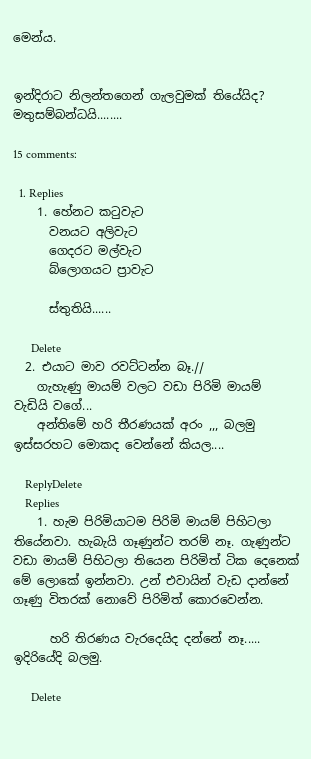මෙන්ය.


ඉන්දිරාට නිලන්තගෙන් ගැලවුමක් තියේයිද? මතුසම්බන්ධයි........

15 comments:

  1. Replies
    1. හේනට කටුවැට
      වනයට අලිවැට
      ගෙදරට මල්වැට
      බ්ලොගයට ප්‍රාවැට

      ස්තුතියි......

      Delete
  2. එයාට මාව රවට්ටන්න බෑ.//
    ගැහැණු මායම් වලට වඩා පිරිමි මායම් වැඩියි වගේ...
    අන්තිමේ හරි තීරණයක් අරං ,,, බලමු ඉස්සරහට මොකද වෙන්නේ කියල....

    ReplyDelete
    Replies
    1. හැම පිරිමියාටම පිරිමි මායම් පිහිටලා තියේනවා. හැබැයි ගෑණුන්ට තරම් නෑ. ගැණුන්ට වඩා මායම් පිහිටලා තියෙන පිරිමිත් ටික දෙනෙක් මේ ලොකේ ඉන්නවා. උන් එවායින් වැඩ දාන්නේ ගෑණු විතරක් නොවේ පිරිමිත් කොරවෙන්න.

      හරි තිරණය වැරදෙයිද දන්නේ නෑ..... ඉදිරියේදි බලමු.

      Delete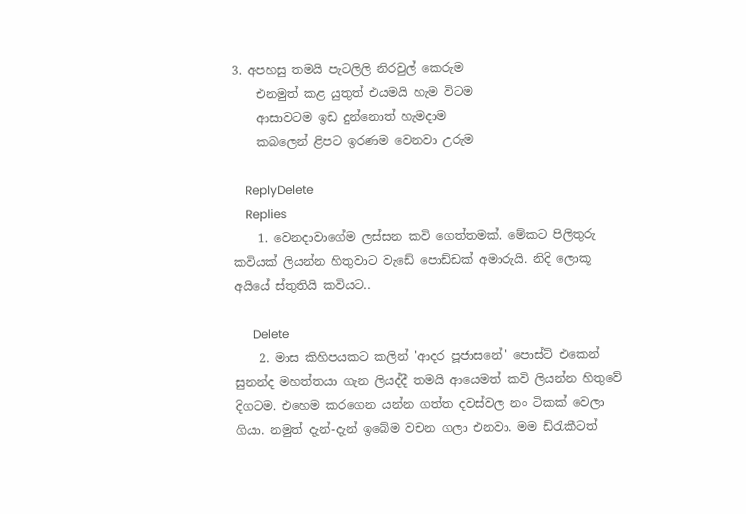3. අපහසු තමයි පැටලිලි නිරවුල් කෙරුම
    එනමුත් කළ යුතුත් එයමයි හැම විටම
    ආසාවටම ඉඩ දුන්නොත් හැමදාම
    කබලෙන් ළිපට ඉරණම වෙනවා උරුම

    ReplyDelete
    Replies
    1. වෙනදාවාගේම ලස්සන කවි ගෙත්තමක්. මේකට පිලිතුරු කවියක් ලියන්න හිතුවාට වැඩේ පොඩ්ඩක් අමාරුයි. නිදි ලොකූ අයියේ ස්තුතියි කවියට..

      Delete
    2. මාස කිහිපයකට කලින් 'ආදර පූජාසනේ' පොස්ට් එකෙන් සුනන්ද මහත්තයා ගැන ලියද්දී තමයි ආයෙමත් කවි ලියන්න හිතුවේ දිගටම. එහෙම කරගෙන යන්න ගත්ත දවස්වල නං ටිකක් වෙලා ගියා. නමුත් දැන්-දැන් ඉබේම වචන ගලා එනවා. මම ඩ්රැකීටත්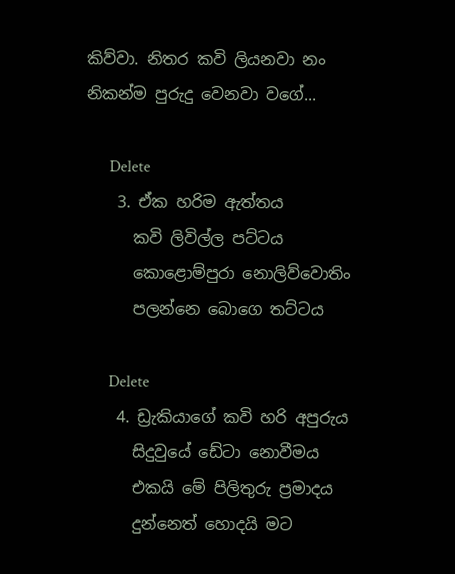කිව්වා. නිතර කවි ලියනවා නං නිකන්ම පුරුදු වෙනවා වගේ...

      Delete
    3. ඒක හරිම ඇත්තය
      කවි ලිවිල්ල පට්ටය
      කොළොම්පුරා නොලිව්වොතිං
      පලන්නෙ බොගෙ තට්ටය

      Delete
    4. ඩ්‍රැකියාගේ කවි හරි අපුරුය
      සිදුවුයේ ඩේටා නොවීමය
      එකයි මේ පිලිතුරු ප්‍රමාදය
      දුන්නෙත් හොදයි මට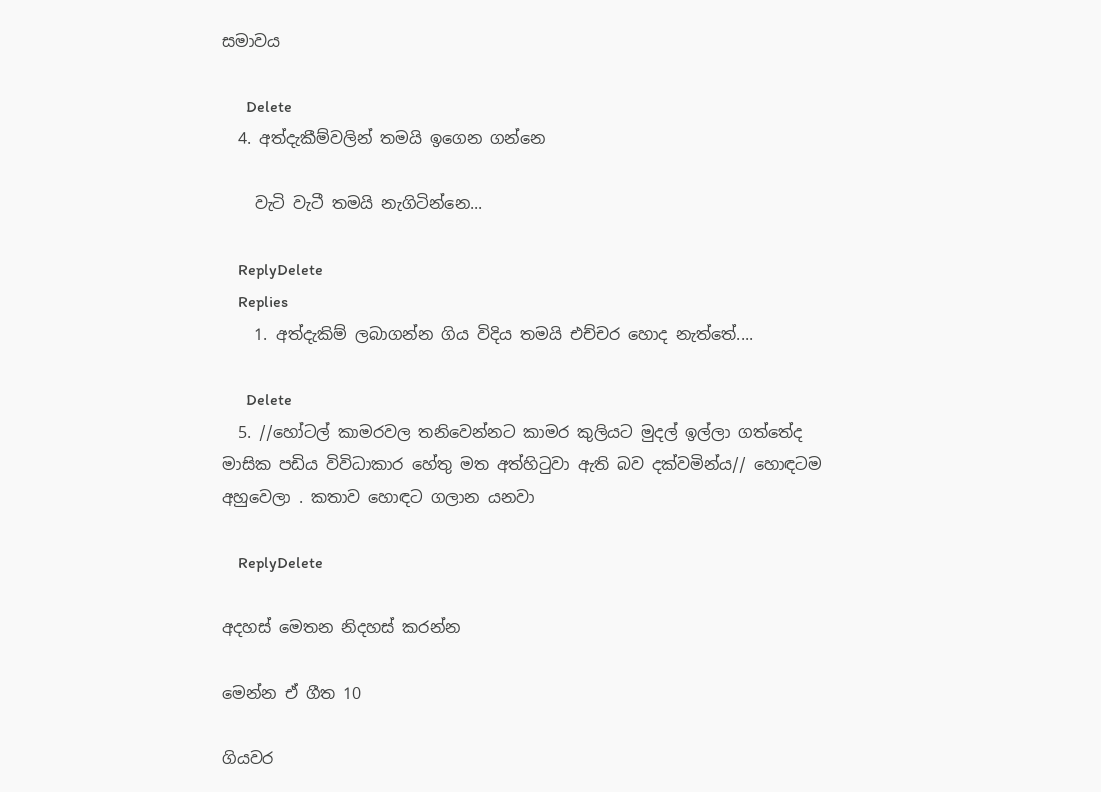සමාවය

      Delete
  4. අත්දැකීම්වලින් තමයි ඉගෙන ගන්නෙ

    වැටි වැටී තමයි නැගිටින්නෙ...

    ReplyDelete
    Replies
    1. අත්දැකිම් ලබාගන්න ගිය විදිය තමයි එච්චර හොද නැත්තේ....

      Delete
  5. //හෝටල් කාමරවල තනිවෙන්නට කාමර කුලියට මුදල් ඉල්ලා ගත්තේද මාසික පඩිය විවිධාකාර හේතු මත අත්හිටුවා ඇති බව දක්වමින්ය// හොඳටම අහුවෙලා . කතාව හොඳට ගලාන යනවා

    ReplyDelete

අදහස් මෙතන නිදහස් කරන්න

මෙන්න ඒ ගීත 10

ගියවර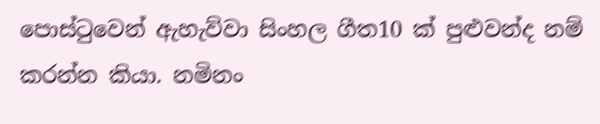පොස්ටුවෙන් ඇහැව්වා සිංහල ගීත10 ක් පුළුවන්ද නම් කරන්න කියා. නමිනං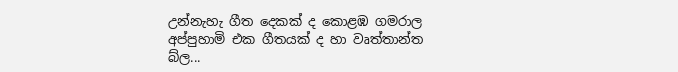උන්නැහැ ගීත දෙකක් ද කොළඹ ගමරාල අප්පුහාමි එක ගීතයක් ද හා වෘත්තාන්ත බ්ල...